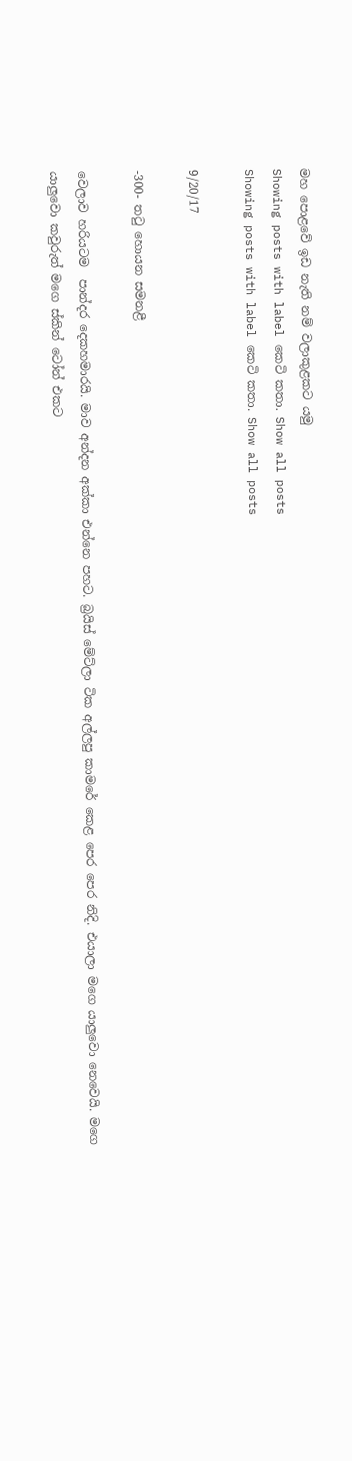මහ පොළවේ ඉඩ නැති නම් වලාකුළකට යමු
Showing posts with label කෙටි කතා. Show all posts
Showing posts with label කෙටි කතා. Show all posts

9/20/17

-300- තටු හොයන සමනළී

වෙලාව හරියටම  පාන්දර දෙකහමාරයි. මාව අන්දන අක්කා එන්නෙ පහට. බ්‍රයිස් මේට්ලා ටික අල්ලපු කාමරේ කෙළ පෙර පෙර නිදි. එයාලා මගෙ යාලුවො නෙවෙයි. මගෙ යාලුවො කවුරුත් මගෙ ස්කින් ටෝන් එකට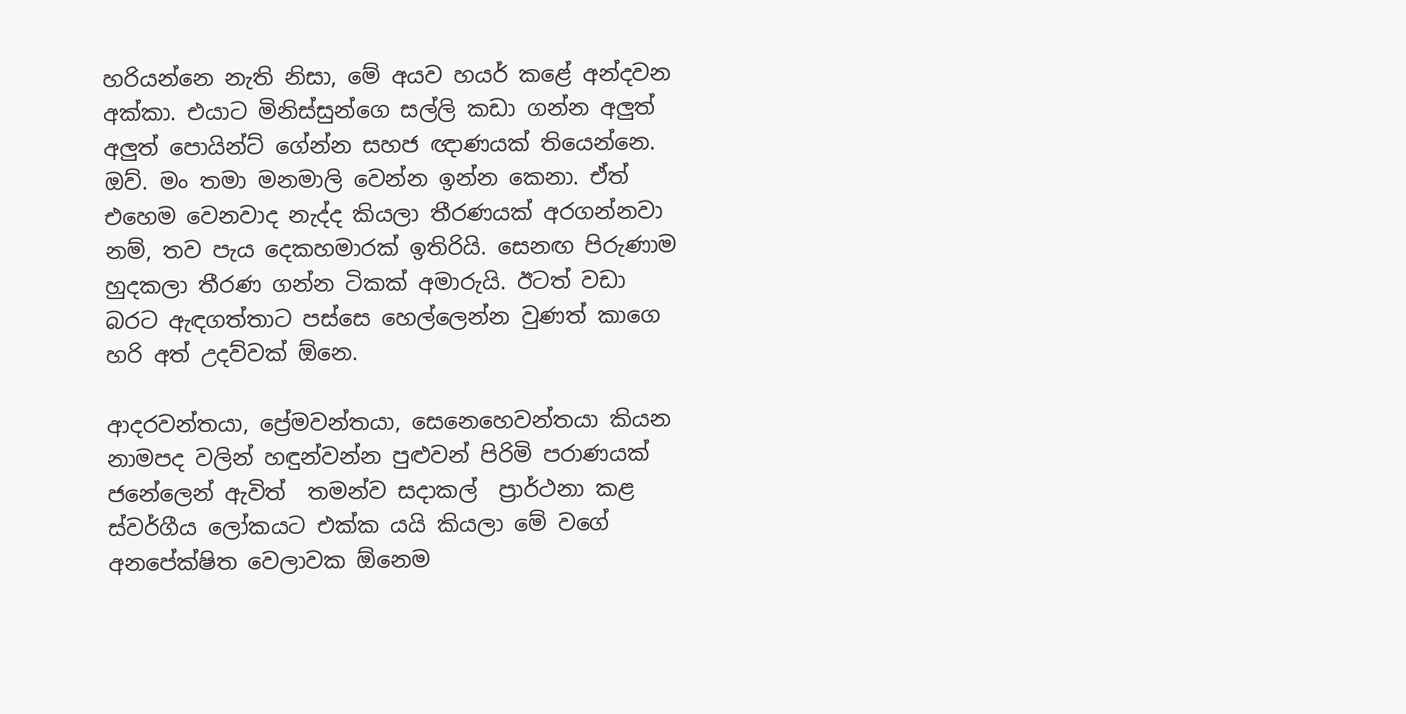හරියන්නෙ නැති නිසා, මේ අයව හයර් කළේ අන්දවන අක්කා. එයාට මිනිස්සුන්ගෙ සල්ලි කඩා ගන්න අලුත් අලුත් පොයින්ට් ගේන්න සහජ ඥාණයක් තියෙන්නෙ. ඔව්. මං තමා මනමාලි වෙන්න ඉන්න කෙනා. ඒත් එහෙම වෙනවාද නැද්ද කියලා තීරණයක් අරගන්නවා නම්, තව පැය දෙකහමාරක් ඉතිරියි. සෙනඟ පිරුණාම හුදකලා තීරණ ගන්න ටිකක් අමාරුයි. ඊටත් වඩා බරට ඇඳගත්තාට පස්සෙ හෙල්ලෙන්න වුණත් කාගෙ හරි අත් උදව්වක් ඕනෙ.

ආදරවන්තයා, ප්‍රේමවන්තයා, සෙනෙහෙවන්තයා කියන නාමපද වලින් හඳුන්වන්න පුළුවන් පිරිමි පරාණයක් ජනේලෙන් ඇවිත්  තමන්ව සදාකල්  ප්‍රාර්ථනා කළ ස්වර්ගීය ලෝකයට එක්ක යයි කියලා මේ වගේ අනපේක්ෂිත වෙලාවක ඕනෙම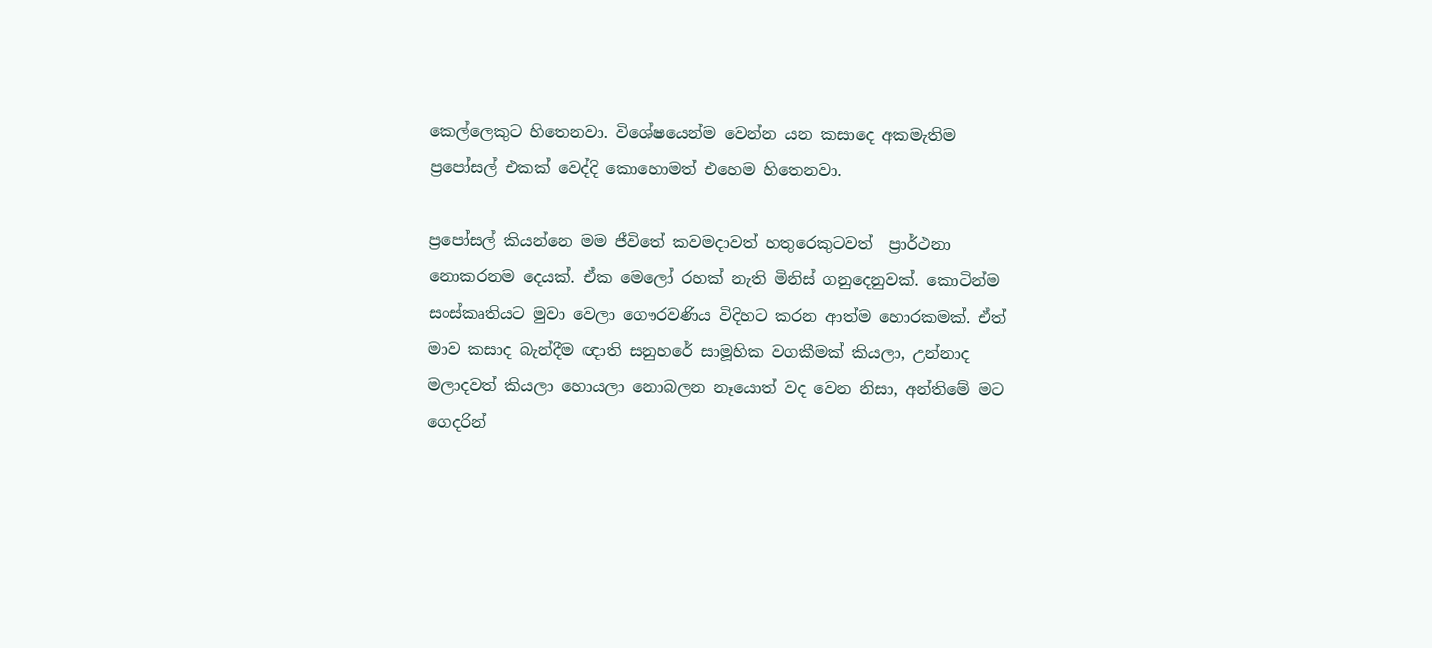කෙල්ලෙකුට හිතෙනවා. විශේෂයෙන්ම වෙන්න යන කසාදෙ අකමැතිම ප්‍රපෝසල් එකක් වෙද්දි කොහොමත් එහෙම හිතෙනවා.

ප්‍රපෝසල් කියන්නෙ මම ජීවිතේ කවමදාවත් හතුරෙකුටවත්  ප්‍රාර්ථනා නොකරනම දෙයක්. ඒක මෙලෝ රහක් නැති මිනිස් ගනුදෙනුවක්. කොටින්ම සංස්කෘතියට මුවා වෙලා ගෞරවණිය විදිහට කරන ආත්ම හොරකමක්. ඒත් මාව කසාද බැන්දීම ඥාති සනුහරේ සාමූහික වගකීමක් කියලා, උන්නාද මලාදවත් කියලා හොයලා නොබලන නෑයොත් වද වෙන නිසා, අන්තිමේ මට ගෙදරින්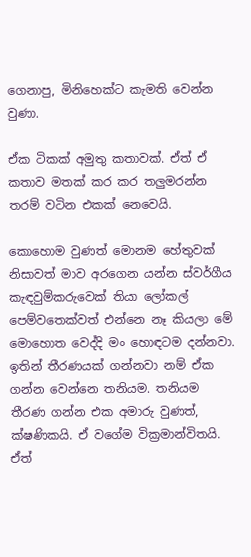ගෙනාපු, මිනිහෙක්ට කැමති වෙන්න වුණා.

ඒක ටිකක් අමුතු කතාවක්. ඒත් ඒ කතාව මතක් කර කර තලුමරන්න තරම් වටින එකක් නෙවෙයි.

කොහොම වුණත් මොනම හේතුවක් නිසාවත් මාව අරගෙන යන්න ස්වර්ගීය කැඳවුම්කරුවෙක් තියා ලෝකල් පෙම්වතෙක්වත් එන්නෙ නෑ කියලා මේ මොහොත වෙද්දි මං හොඳටම දන්නවා.  ඉතින් තීරණයක් ගන්නවා නම් ඒක ගන්න වෙන්නෙ තනියම. තනියම තීරණ ගන්න එක අමාරු වුණත්, ක්ෂණිකයි. ඒ වගේම වික්‍රමාන්විතයි. ඒත්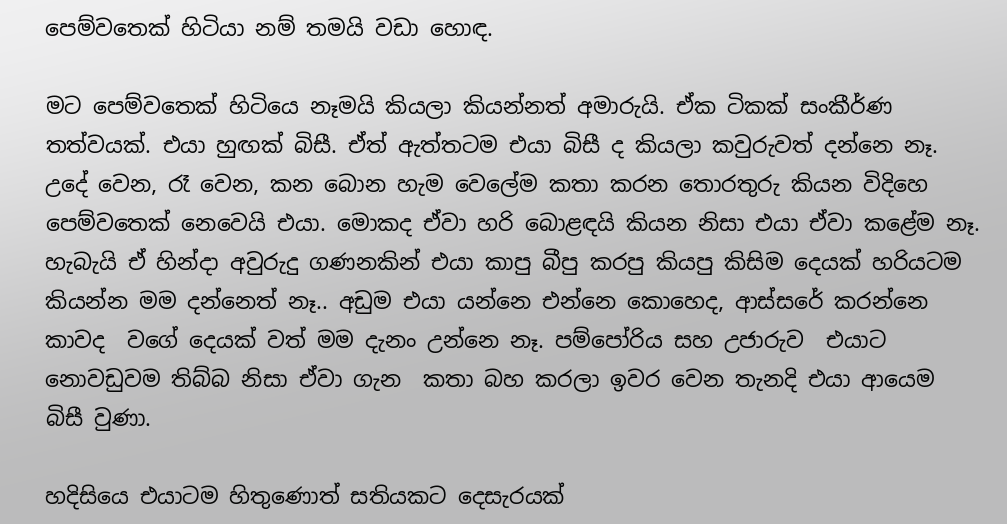පෙම්වතෙක් හිටියා නම් තමයි වඩා හොඳ.

මට පෙම්වතෙක් හිටියෙ නෑමයි කියලා කියන්නත් අමාරුයි. ඒක ටිකක් සංකීර්ණ තත්වයක්. එයා හුඟක් බිසී. ඒත් ඇත්තටම එයා බිසී ද කියලා කවුරුවත් දන්නෙ නෑ. උදේ වෙන, රෑ වෙන, කන බොන හැම වෙලේම කතා කරන තොරතුරු කියන විදිහෙ පෙම්වතෙක් නෙවෙයි එයා. මොකද ඒවා හරි බොළඳයි කියන නිසා එයා ඒවා කළේම නෑ. හැබැයි ඒ හින්දා අවුරුදු ගණනකින් එයා කාපු බීපු කරපු කියපු කිසිම දෙයක් හරියටම කියන්න මම දන්නෙත් නෑ.. අඩුම එයා යන්නෙ එන්නෙ කොහෙද, ආස්සරේ කරන්නෙ කාවද  වගේ දෙයක් වත් මම දැනං උන්නෙ නෑ. පම්පෝරිය සහ උජාරුව  එයාට නොවඩුවම තිබ්බ නිසා ඒවා ගැන  කතා බහ කරලා ඉවර වෙන තැනදි එයා ආයෙම බිසී වුණා.

හදිසියෙ එයාටම හිතුණොත් සතියකට දෙසැරයක්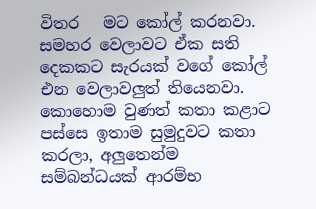විතර   මට කෝල් කරනවා.  සමහර වෙලාවට ඒක සති දෙකකට සැරයක් වගේ කෝල් එන වෙලාවලුත් තියෙනවා. කොහොම වුණත් කතා කළාට පස්සෙ ඉතාම සුමුදුවට කතා කරලා, අලුතෙන්ම සම්බන්ධයක් ආරම්භ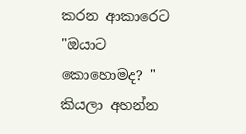කරන ආකාරෙට "ඔයාට කොහොමද? " කියලා අහන්න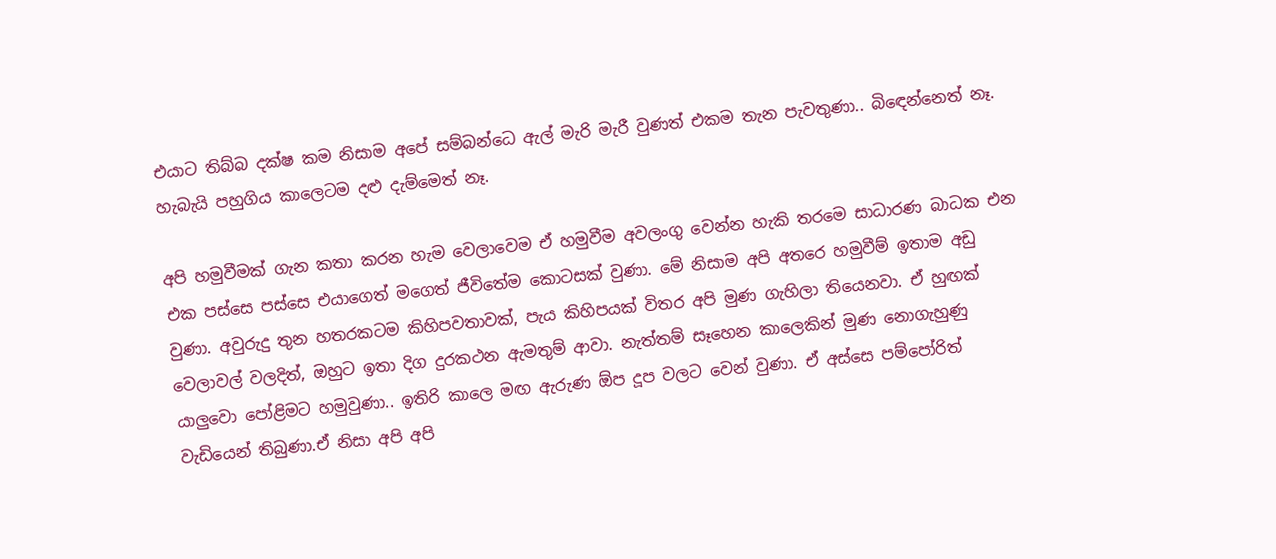එයාට තිබ්බ දක්ෂ කම නිසාම අපේ සම්බන්ධෙ ඇල් මැරි මැරී වුණත් එකම තැන පැවතුණා.. බිඳෙන්නෙත් නෑ. හැබැයි පහුගිය කාලෙටම දළු දැම්මෙත් නෑ.

අපි හමුවීමක් ගැන කතා කරන හැම වෙලාවෙම ඒ හමුවීම අවලංගු වෙන්න හැකි තරමෙ සාධාරණ බාධක එන එක පස්සෙ පස්සෙ එයාගෙත් මගෙත් ජීවිතේම කොටසක් වුණා. මේ නිසාම අපි අතරෙ හමුවීම් ඉතාම අඩු වුණා. අවුරුදු තුන හතරකටම කිහිපවතාවක්, පැය කිහිපයක් විතර අපි මුණ ගැහිලා තියෙනවා. ඒ හුඟක් වෙලාවල් වලදිත්, ඔහුට ඉතා දිග දුරකථන ඇමතුම් ආවා. නැත්තම් සෑහෙන කාලෙකින් මුණ නොගැහුණු යාලුවො පෝළිමට හමුවුණා.. ඉතිරි කාලෙ මඟ ඇරුණ ඕප දූප වලට වෙන් වුණා. ඒ අස්සෙ පම්පෝරිත් වැඩියෙන් තිබුණා.ඒ නිසා අපි අපි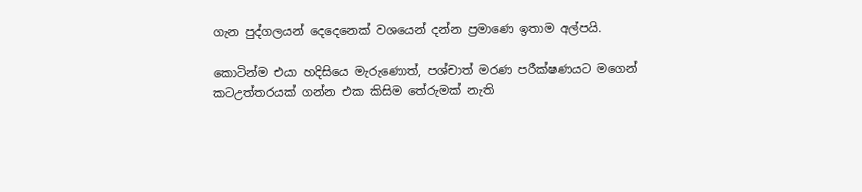ගැන පුද්ගලයන් දෙදෙනෙක් වශයෙන් දන්න ප්‍රමාණෙ ඉතාම අල්පයි.

කොටින්ම එයා හදිසියෙ මැරුණොත්, පශ්චාත් මරණ පරීක්ෂණයට මගෙන් කටඋත්තරයක් ගන්න එක කිසිම තේරුමක් නැති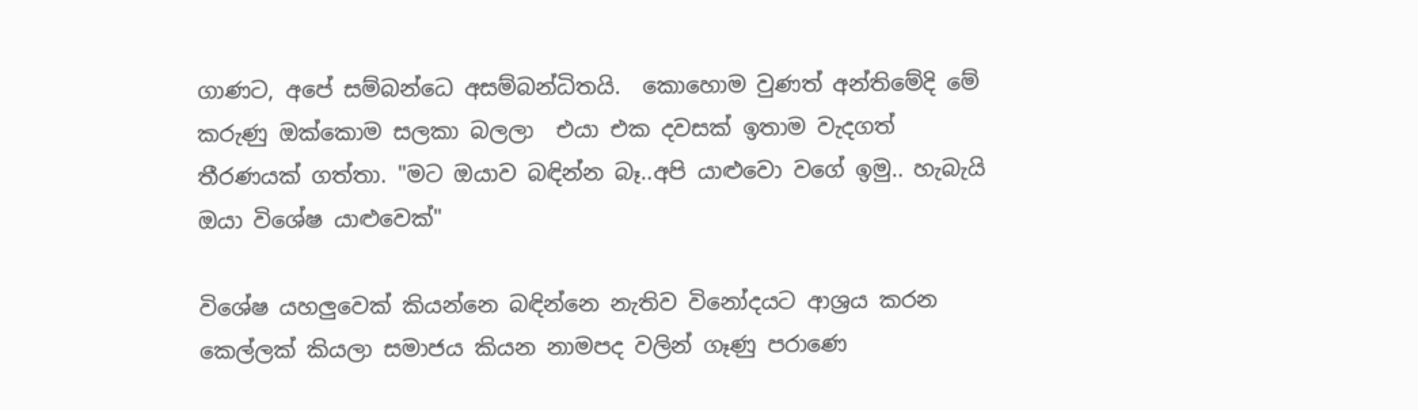ගාණට, අපේ සම්බන්ධෙ අසම්බන්ධිතයි.  කොහොම වුණත් අන්තිමේදි මේ කරුණු ඔක්කොම සලකා බලලා  එයා එක දවසක් ඉතාම වැදගත් තීරණයක් ගත්තා. "මට ඔයාව බඳින්න බෑ..අපි යාළුවො වගේ ඉමු.. හැබැයි ඔයා විශේෂ යාළුවෙක්"

විශේෂ යහලුවෙක් කියන්නෙ බඳින්නෙ නැතිව විනෝදයට ආශ්‍රය කරන කෙල්ලක් කියලා සමාජය කියන නාමපද වලින් ගෑණු පරාණෙ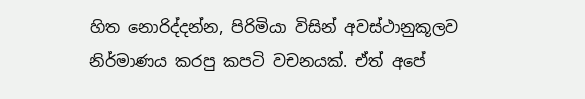හිත නොරිද්දන්න, පිරිමියා විසින් අවස්ථානුකූලව නිර්මාණය කරපු කපටි වචනයක්. ඒත් අපේ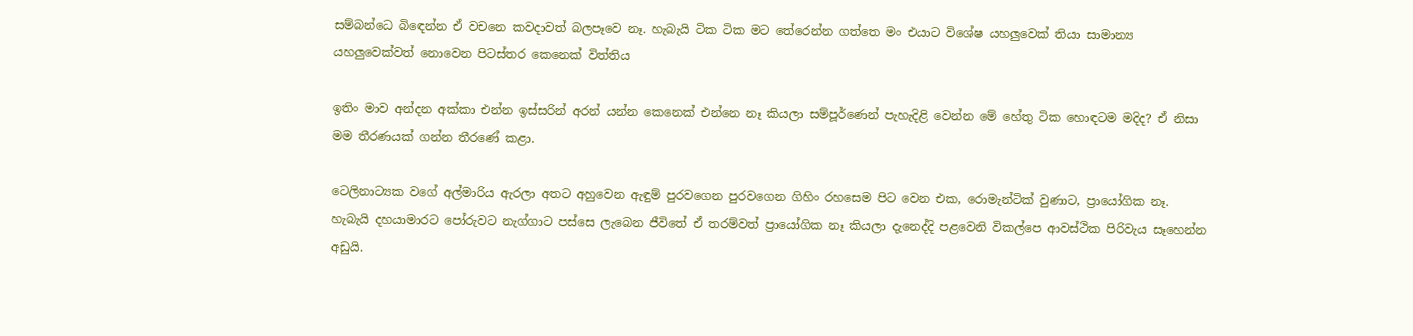සම්බන්ධෙ බිඳෙන්න ඒ වචනෙ කවදාවත් බලපෑවෙ නෑ. හැබැයි ටික ටික මට තේරෙන්න ගත්තෙ මං එයාට විශේෂ යහලුවෙක් තියා සාමාන්‍ය යහලුවෙක්වත් නොවෙන පිටස්තර කෙනෙක් විත්තිය

ඉතිං මාව අන්දන අක්කා එන්න ඉස්සරින් අරන් යන්න කෙනෙක් එන්නෙ නෑ කියලා සම්පූර්ණෙන් පැහැදිළි වෙන්න මේ හේතු ටික හොඳටම මදිද? ඒ නිසා මම තීරණයක් ගන්න තීරණේ කළා.

ටෙලිනාට්‍යක වගේ අල්මාරිය ඇරලා අතට අහුවෙන ඇඳුම් පුරවගෙන පුරවගෙන ගිහිං රහසෙම පිට වෙන එක, රොමැන්ටික් වුණාට, ප්‍රායෝගික නෑ. හැබැයි දහයාමාරට පෝරුවට නැග්ගාට පස්සෙ ලැබෙන ජීවිතේ ඒ තරම්වත් ප්‍රායෝගික නෑ කියලා දැනෙද්දි පළවෙනි විකල්පෙ ආවස්ථික පිරිවැය සෑහෙන්න අඩුයි.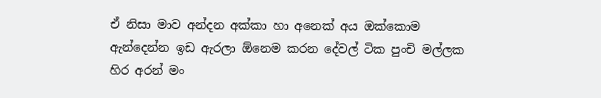ඒ නිසා මාව අන්දන අක්කා හා අනෙක් අය ඔක්කොම ඇන්දෙන්න ඉඩ ඇරලා ඕනෙම කරන දේවල් ටික පුංචි මල්ලක හිර අරන් මං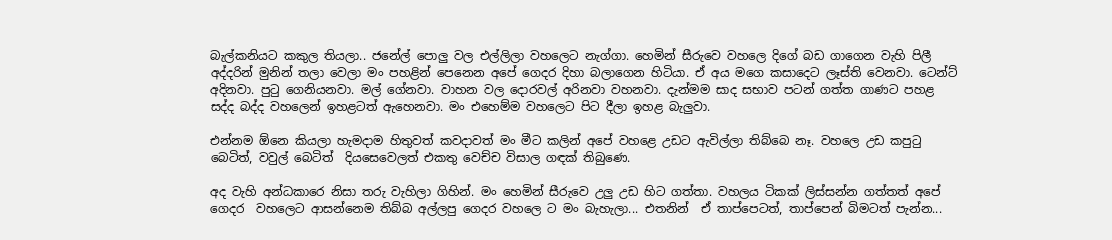බැල්කනියට කකුල තියලා.. ජනේල් පොලු වල එල්ලිලා වහලෙට නැග්ගා. හෙමින් සීරුවෙ වහලෙ දිගේ බඩ ගාගෙන වැහි පිලී අද්දරින් මුනින් තලා වෙලා මං පහළින් පෙනෙන අපේ ගෙදර දිහා බලාගෙන හිටියා. ඒ අය මගෙ කසාදෙට ලෑස්ති වෙනවා. ටෙන්ට් අදිනවා. පුටු ගෙනියනවා. මල් ගේනවා. වාහන වල දොරවල් අරිනවා වහනවා. දැන්මම සාද සභාව පටන් ගත්ත ගාණට පහළ සද්ද බද්ද වහලෙන් ඉහළටත් ඇහෙනවා. මං එහෙම්ම වහලෙට පිට දීලා ඉහළ බැලුවා.

එන්නම ඕනෙ කියලා හැමදාම හිතුවත් කවදාවත් මං මීට කලින් අපේ වහළෙ උඩට ඇවිල්ලා තිබ්බෙ නෑ. වහලෙ උඩ කපුටු බෙටිත්, වවුල් බෙටිත්  දියසෙවෙලත් එකතු වෙච්ච විසාල ගඳක් තිබුණෙ.

අද වැහි අන්ධකාරෙ නිසා තරු වැහිලා ගිහින්. මං හෙමින් සීරුවෙ උලු උඩ හිට ගත්තා. වහලය ටිකක් ලිස්සන්න ගත්තත් අපේ ගෙදර  වහලෙට ආසන්නෙම තිබ්බ අල්ලපු ගෙදර වහලෙ ට මං බැහැලා... එතනින්  ඒ තාප්පෙටත්, තාප්පෙන් බිමටත් පැන්න...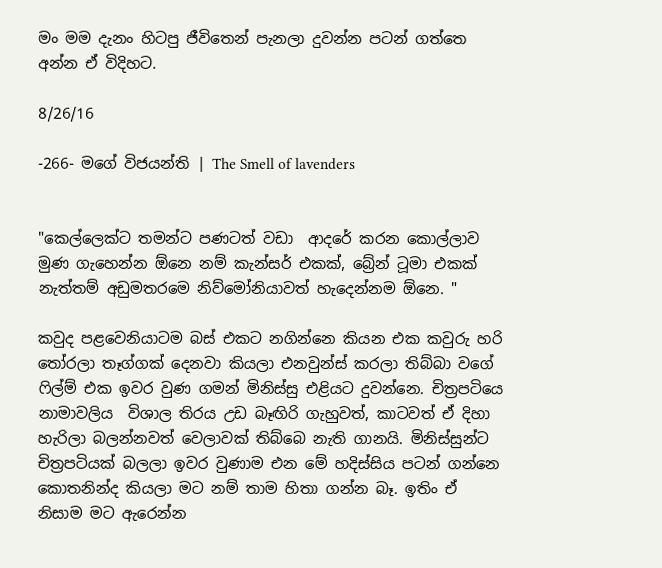මං මම දැනං හිටපු ජීවිතෙන් පැනලා දුවන්න පටන් ගත්තෙ අන්න ඒ විදිහට.

8/26/16

-266- මගේ විජයන්ති | The Smell of lavenders


"කෙල්ලෙක්ට තමන්ට පණටත් වඩා  ආදරේ කරන කොල්ලාව මුණ ගැහෙන්න ඕනෙ නම් කැන්සර් එකක්, බ්‍රේන් ටූමා එකක් නැත්තම් අඩුමතරමෙ නිව්මෝනියාවත් හැදෙන්නම ඕනෙ. "

කවුද පළවෙනියාටම බස් එකට නගින්නෙ කියන එක කවුරු හරි තෝරලා තෑග්ගක් දෙනවා කියලා එනවුන්ස් කරලා තිබ්බා වගේ ෆිල්ම් එක ඉවර වුණ ගමන් මිනිස්සු එළියට දුවන්නෙ. චිත්‍රපටියෙ නාමාවලිය  විශාල තිරය උඩ බෑඟිරි ගැහුවත්, කාටවත් ඒ දිහා හැරිලා බලන්නවත් වෙලාවක් තිබ්බෙ නැති ගානයි. මිනිස්සුන්ට චිත්‍රපටියක් බලලා ඉවර වුණාම එන මේ හදිස්සිය පටන් ගන්නෙ කොතනින්ද කියලා මට නම් තාම හිතා ගන්න බෑ. ඉතිං ඒ නිසාම මට ඇරෙන්න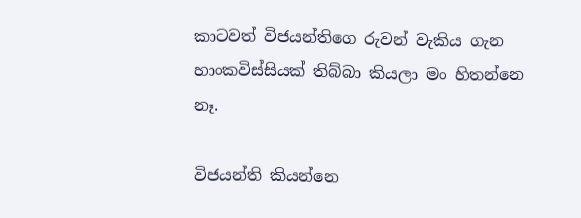කාටවත් විජයන්තිගෙ රුවන් වැකිය ගැන හාංකවිස්සියක් තිබ්බා කියලා මං හිතන්නෙ නෑ.

විජයන්ති කියන්නෙ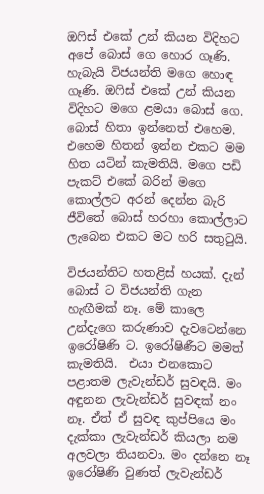ඔෆිස් එකේ උන් කියන විදිහට අපේ බොස් ගෙ හොර ගෑණි.   හැබැයි විජයන්ති මගෙ හොඳ ගෑණි. ඔෆිස් එකේ උන් කියන විදිහට මගෙ ළමයා බොස් ගෙ. බොස් හිතා ඉන්නෙත් එහෙම. එහෙම හිතන් ඉන්න එකට මම හිත යටින් කැමතියි. මගෙ පඩි පැකට් එකේ බරින් මගෙ කොල්ලට අරන් දෙන්න බැරි ජීවිතේ බොස් හරහා කොල්ලාට ලැබෙන එකට මට හරි සතුටුයි.

විජයන්තිට හතළිස් හයක්. දැන් බොස් ට විජයන්ති ගැන හැඟීමක් නෑ. මේ කාලෙ උන්දැගෙ කරුණාව දැවටෙන්නෙ ඉරෝෂිණි ට. ඉරෝෂිණීට මමත් කැමතියි.  එයා එනකොට පළාතම ලැවැන්ඩර් සුවඳයි. මං අඳුනන ලැවැන්ඩර් සුවඳක් නං නෑ. ඒත් ඒ සුවඳ කුප්පියෙ මං දැක්කා ලැවැන්ඩර් කියලා නම අලවලා තියනවා. මං දන්නෙ නෑ ඉරෝෂිණි වුණත් ලැවැන්ඩර්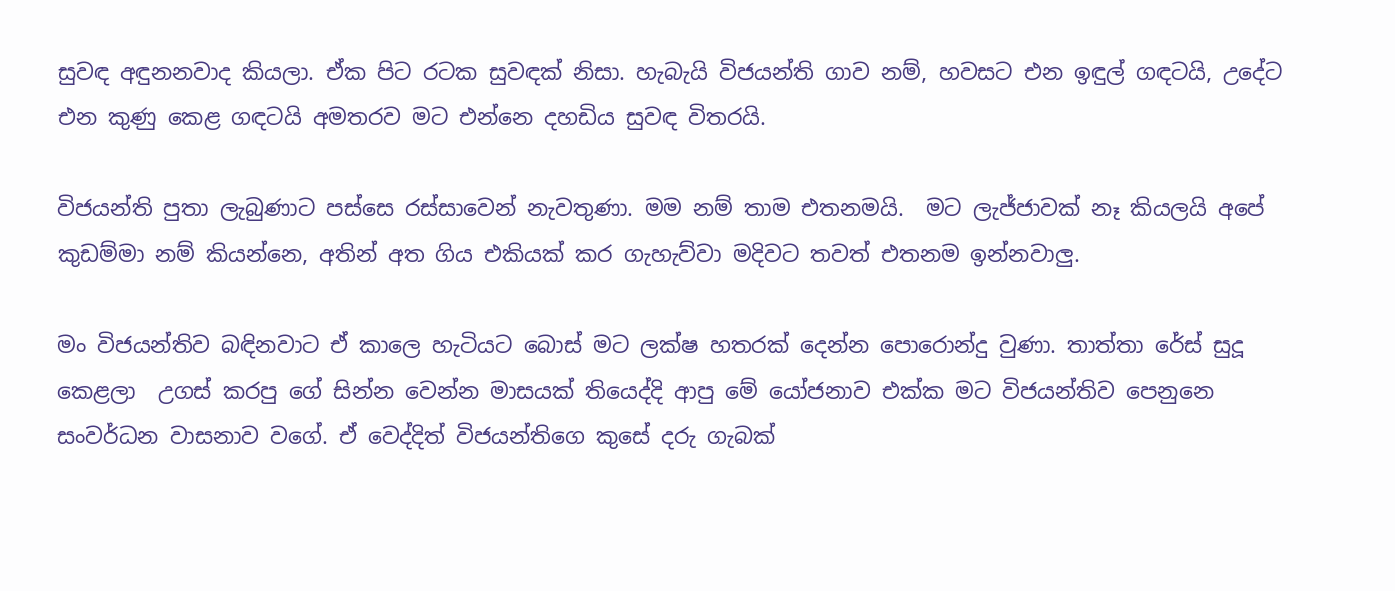සුවඳ අඳුනනවාද කියලා. ඒක පිට රටක සුවඳක් නිසා. හැබැයි විජයන්ති ගාව නම්, හවසට එන ඉඳුල් ගඳටයි, උදේට එන කුණු කෙළ ගඳටයි අමතරව මට එන්නෙ දහඩිය සුවඳ විතරයි.

විජයන්ති පුතා ලැබුණාට පස්සෙ රස්සාවෙන් නැවතුණා. මම නම් තාම එතනමයි.  මට ලැජ්ජාවක් නෑ කියලයි අපේ කුඩම්මා නම් කියන්නෙ, අතින් අත ගිය එකියක් කර ගැහැව්වා මදිවට තවත් එතනම ඉන්නවාලු.

මං විජයන්තිව බඳිනවාට ඒ කාලෙ හැටියට බොස් මට ලක්ෂ හතරක් දෙන්න පොරොන්දු වුණා. තාත්තා රේස් සුදූ කෙළලා  උගස් කරපු ගේ සින්න වෙන්න මාසයක් තියෙද්දි ආපු මේ යෝජනාව එක්ක මට විජයන්තිව පෙනුනෙ සංවර්ධන වාසනාව වගේ. ඒ වෙද්දිත් විජයන්තිගෙ කුසේ දරු ගැබක්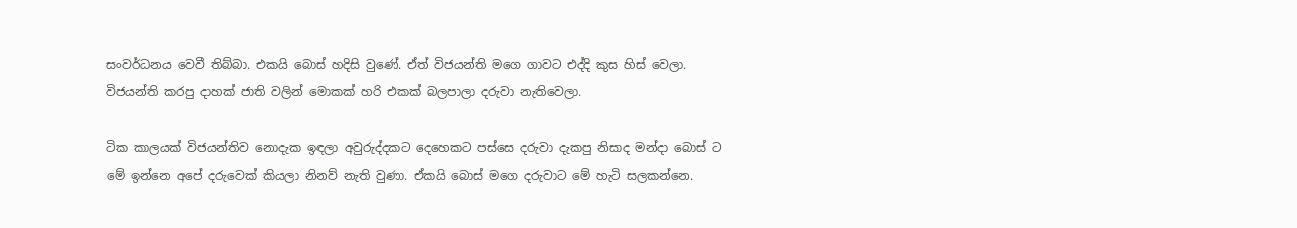සංවර්ධනය වෙවී තිබ්බා. එකයි බොස් හදිසි වුණේ. ඒත් විජයන්ති මගෙ ගාවට එද්දි කුස හිස් වෙලා. විජයන්ති කරපු දාහක් ජාති වලින් මොකක් හරි එකක් බලපාලා දරුවා නැතිවෙලා.

ටික කාලයක් විජයන්තිව නොදැක ඉඳලා අවුරුද්දකට දෙහෙකට පස්සෙ දරුවා දැකපු නිසාද මන්දා බොස් ට මේ ඉන්නෙ අපේ දරුවෙක් කියලා නිනව් නැති වුණා. ඒකයි බොස් මගෙ දරුවාට මේ හැටි සලකන්නෙ.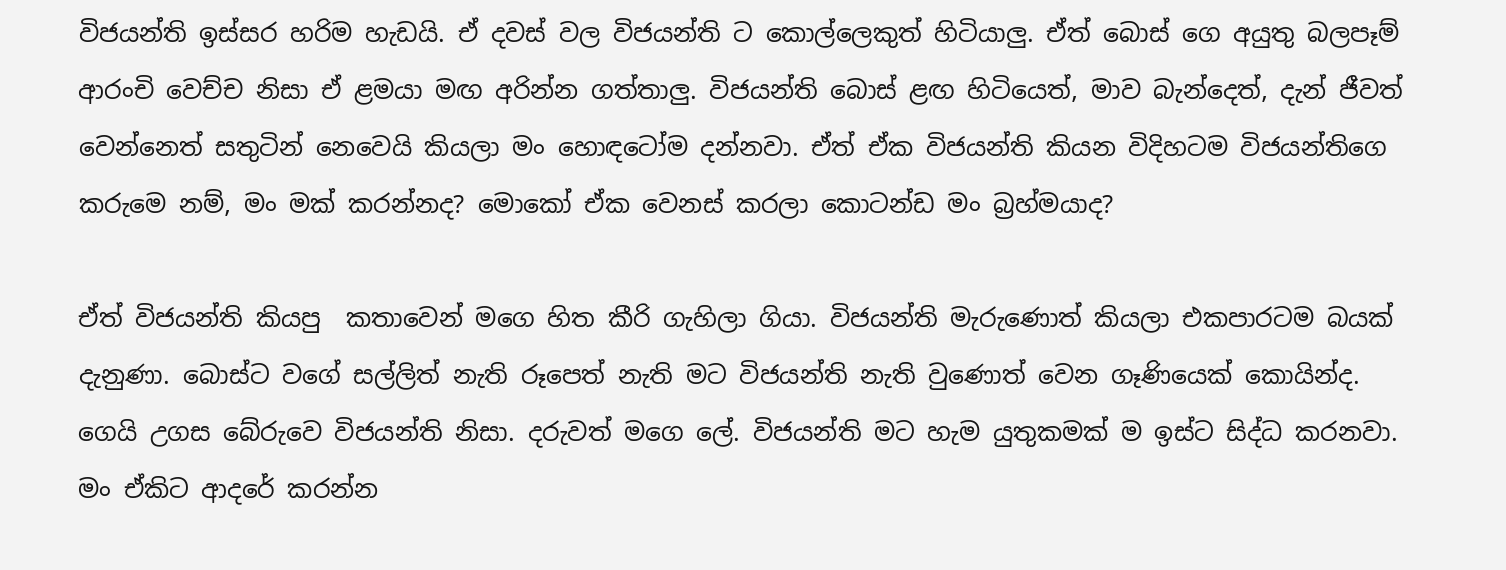විජයන්ති ඉස්සර හරිම හැඩයි. ඒ දවස් වල විජයන්ති ට කොල්ලෙකුත් හිටියාලු. ඒත් බොස් ගෙ අයුතු බලපෑම් ආරංචි වෙච්ච නිසා ඒ ළමයා මඟ අරින්න ගත්තාලු. විජයන්ති බොස් ළඟ හිටියෙත්, මාව බැන්දෙත්, දැන් ජීවත් වෙන්නෙත් සතුටින් නෙවෙයි කියලා මං හොඳටෝම දන්නවා. ඒත් ඒක විජයන්ති කියන විදිහටම විජයන්තිගෙ කරුමෙ නම්, මං මක් කරන්නද? මොකෝ ඒක වෙනස් කරලා කොටන්ඩ මං බ්‍රහ්මයාද?

ඒත් විජයන්ති කියපු  කතාවෙන් මගෙ හිත කීරි ගැහිලා ගියා. විජයන්ති මැරුණොත් කියලා එකපාරටම බයක් දැනුණා. බොස්ට වගේ සල්ලිත් නැති රූපෙත් නැති මට විජයන්ති නැති වුණොත් වෙන ගෑණියෙක් කොයින්ද.
ගෙයි උගස බේරුවෙ විජයන්ති නිසා. දරුවත් මගෙ ලේ. විජයන්ති මට හැම යුතුකමක් ම ඉස්ට සිද්ධ කරනවා. මං ඒකිට ආදරේ කරන්න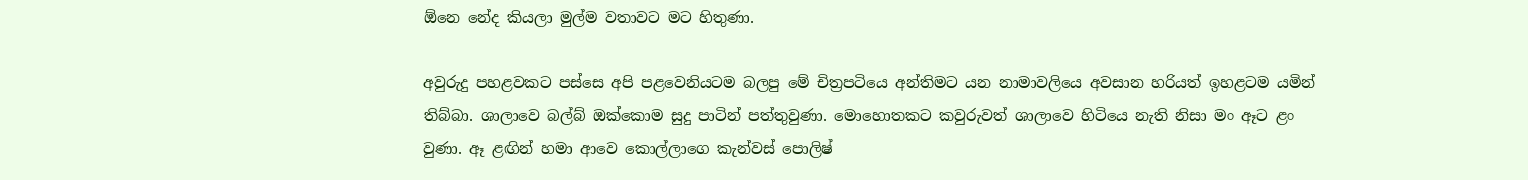ඕනෙ නේද කියලා මුල්ම වතාවට මට හිතුණා.

අවුරුදු පහළවකට පස්සෙ අපි පළවෙනියටම බලපු මේ චිත්‍රපටියෙ අන්තිමට යන නාමාවලියෙ අවසාන හරියත් ඉහළටම යමින් තිබ්බා. ශාලාවෙ බල්බ් ඔක්කොම සුදු පාටින් පත්තුවුණා. මොහොතකට කවුරුවත් ශාලාවෙ හිටියෙ නැති නිසා මං ඈට ළං වුණා. ඈ ළඟින් හමා ආවෙ කොල්ලාගෙ කැන්වස් පොලිෂ්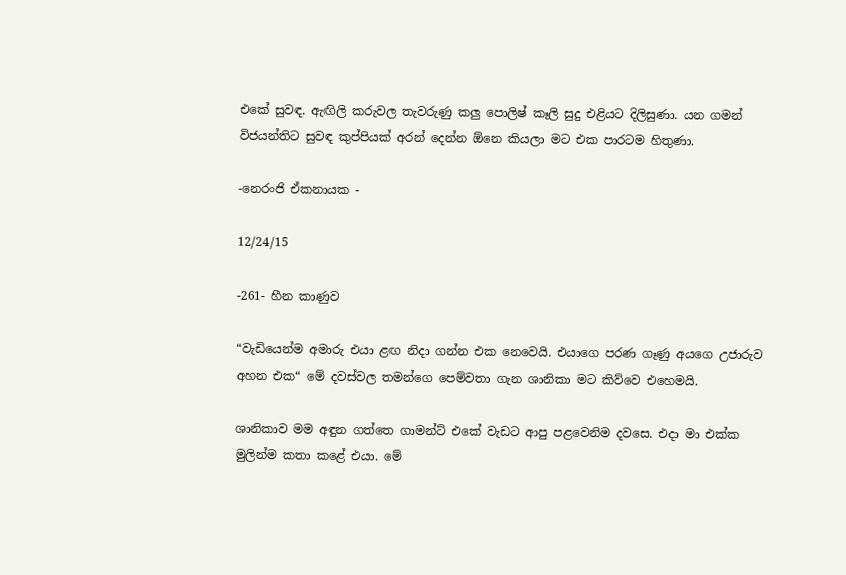එකේ සුවඳ. ඇඟිලි කරුවල තැවරුණු කලු පොලිෂ් කෑලි සුදු එළියට දිලිසුණා. යන ගමන් විජයන්තිට සුවඳ කුප්පියක් අරන් දෙන්න ඕනෙ කියලා මට එක පාරටම හිතුණා.

-නෙරංජි ඒකනායක -

12/24/15

-261- හීන කාණුව

“වැඩියෙන්ම අමාරු එයා ළඟ නිදා ගන්න එක නෙවෙයි. එයාගෙ පරණ ගෑණු අයගෙ උජාරුව අහන එක“ මේ දවස්වල තමන්ගෙ පෙම්වතා ගැන ශානිකා මට කිව්වෙ එහෙමයි.

ශානිකාව මම අඳුන ගත්තෙ ගාමන්ට් එකේ වැඩට ආපු පළවෙනිම දවසෙ. එදා මා එක්ක මුලින්ම කතා කළේ එයා. මේ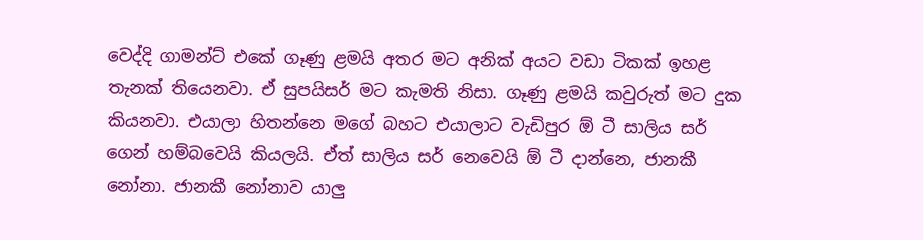වෙද්දි ගාමන්ට් එකේ ගෑණු ළමයි අතර මට අනික් අයට වඩා ටිකක් ඉහළ තැනක් තියෙනවා. ඒ සුපයිසර් මට කැමති නිසා. ගෑණු ළමයි කවුරුත් මට දුක කියනවා. එයාලා හිතන්නෙ මගේ බහට එයාලාට වැඩිපුර ඕ ටී සාලිය සර් ගෙන් හම්බවෙයි කියලයි. ඒත් සාලිය සර් නෙවෙයි ඕ ටී දාන්නෙ, ජානකී නෝනා. ජානකී නෝනාව යාලු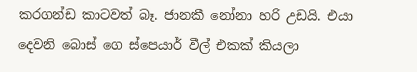කරගන්ඩ කාටවත් බෑ. ජානකී නෝනා හරි උඩයි. එයා දෙවනි බොස් ගෙ ස්පෙයාර් වීල් එකක් කියලා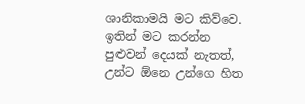ශානිකාමයි මට කිව්වෙ. ඉතින් මට කරන්න පුළුවන් දෙයක් නැතත්, උන්ට ඕනෙ උන්ගෙ හිත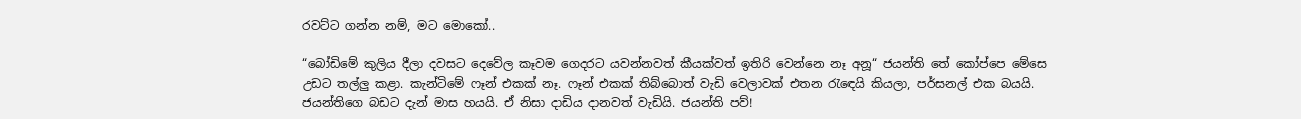රවට්ට ගන්න නම්, මට මොකෝ..

“බෝඩිමේ කුලිය දීලා දවසට දෙවේල කෑවම ගෙදරට යවන්නවත් කීයක්වත් ඉතිරි වෙන්නෙ නෑ අනූ“ ජයන්ති තේ කෝප්පෙ මේසෙ උඩට තල්ලු කළා. කැන්ටිමේ ෆෑන් එකක් නෑ. ෆෑන් එකක් තිබ්බොත් වැඩි වෙලාවක් එතන රැඳෙයි කියලා, පර්සනල් එක බයයි. ජයන්තිගෙ බඩට දැන් මාස හයයි. ඒ නිසා දාඩිය දානවත් වැඩියි. ජයන්ති පව්!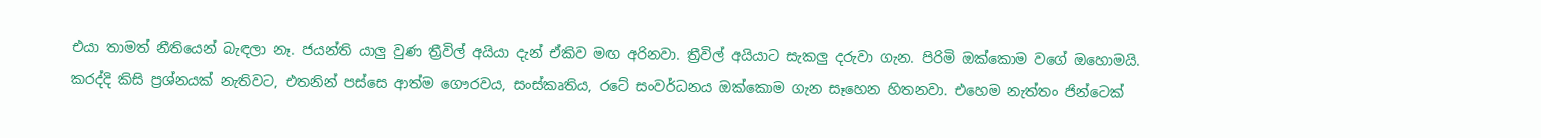එයා තාමත් නීතියෙන් බැඳලා නෑ. ජයන්ති යාලු වුණ ත්‍රීවිල් අයියා දැන් ඒකිව මඟ අරිනවා. ත්‍රීවිල් අයියාට සැකලු දරුවා ගැන. පිරිමි ඔක්කොම වගේ ඔහොමයි. කරද්දි කිසි ප්‍රශ්නයක් නැතිවට, එතනින් පස්සෙ ආත්ම ගෞරවය, සංස්කෘතිය, රටේ සංවර්ධනය ඔක්කොම ගැන සෑහෙන හිතනවා. එහෙම නැත්තං ජින්ටෙක්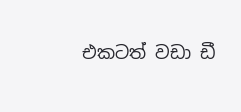එකටත් වඩා ඩී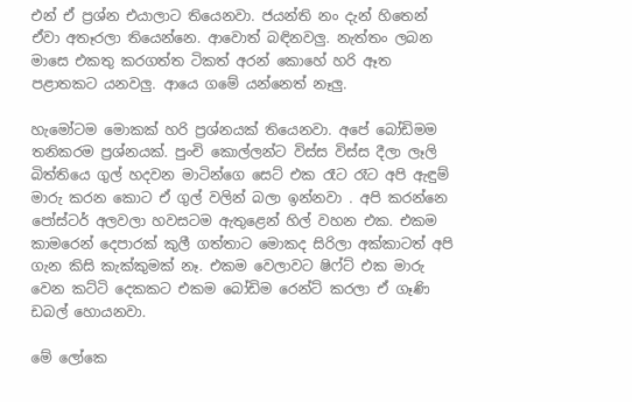එන් ඒ ප්‍රශ්න එයාලාට තියෙනවා. ජයන්ති නං දැන් හිතෙන් ඒවා අතෑරලා තියෙන්නෙ. ආවොත් බඳිනවලු. නැත්තං ලබන මාසෙ එකතු කරගත්ත ටිකත් අරන් කොහේ හරි ඈත පළාතකට යනවලු. ආයෙ ගමේ යන්නෙත් නෑලු.

හැමෝටම මොකක් හරි ප්‍රශ්නයක් තියෙනවා. අපේ බෝඩිමම තනිකරම ප්‍රශ්නයක්. පුංචි කොල්ලන්ට විස්ස විස්ස දීලා ලෑලි බිත්තියෙ ගුල් හදවන මාටින්ගෙ සෙට් එක රෑට රෑට අපි ඇඳුම් මාරු කරන කොට ඒ ගුල් වලින් බලා ඉන්නවා . අපි කරන්නෙ පෝස්ටර් අලවලා හවසටම ඇතුළෙන් හිල් වහන එක. එකම කාමරෙන් දෙපාරක් කුලී ගත්තාට මොකද සිරිලා අක්කාටත් අපි ගැන කිසි කැක්කුමක් නෑ. එකම වෙලාවට ෂිෆ්ට් එක මාරු වෙන කට්ටි දෙකකට එකම බෝඩිම රෙන්ට් කරලා ඒ ගෑණි ඩබල් හොයනවා.

මේ ලෝකෙ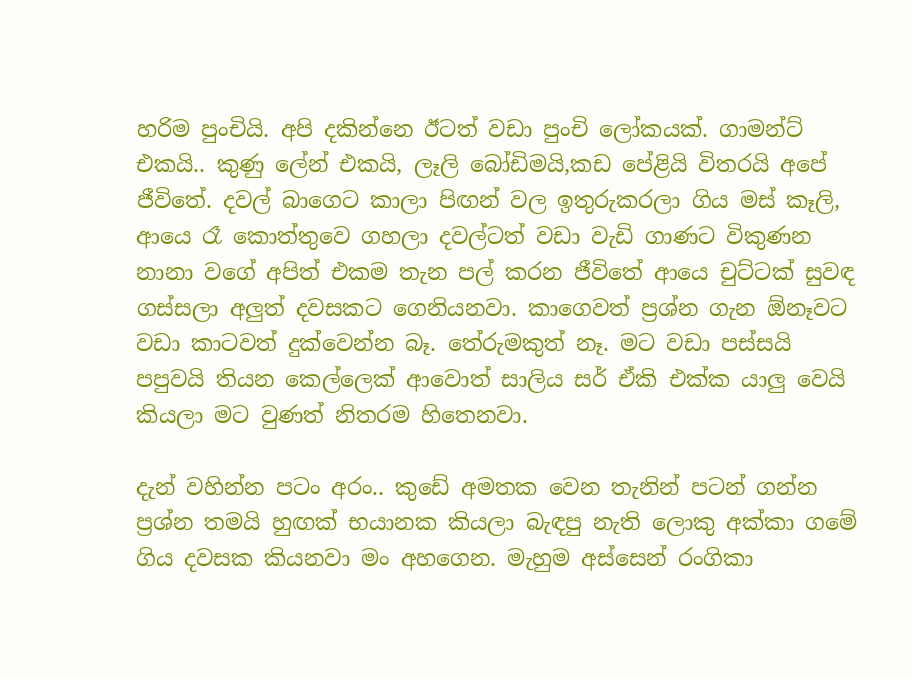හරිම පුංචියි. අපි දකින්නෙ ඊටත් වඩා පුංචි ලෝකයක්. ගාමන්ට් එකයි.. කුණු ලේන් එකයි, ලෑලි බෝඩිමයි,කඩ පේළියි විතරයි අපේ ජීවිතේ. දවල් බාගෙට කාලා පිඟන් වල ඉතුරුකරලා ගිය මස් කෑලි, ආයෙ රෑ කොත්තුවෙ ගහලා දවල්ටත් වඩා වැඩි ගාණට විකුණන නානා වගේ අපිත් එකම තැන පල් කරන ජීවිතේ ආයෙ චුට්ටක් සුවඳ ගස්සලා අලුත් දවසකට ගෙනියනවා. කාගෙවත් ප්‍රශ්න ගැන ඕනෑවට වඩා කාටවත් දුක්වෙන්න බෑ. තේරුමකුත් නෑ. මට වඩා පස්සයි පපුවයි තියන කෙල්ලෙක් ආවොත් සාලිය සර් ඒකි එක්ක යාලු වෙයි කියලා මට වුණත් නිතරම හිතෙනවා.

දැන් වහින්න පටං අරං.. කුඩේ අමතක වෙන තැනින් පටන් ගන්න ප්‍රශ්න තමයි හුඟක් භයානක කියලා බැඳපු නැති ලොකු අක්කා ගමේ ගිය දවසක කියනවා මං අහගෙන. මැහුම අස්සෙන් රංගිකා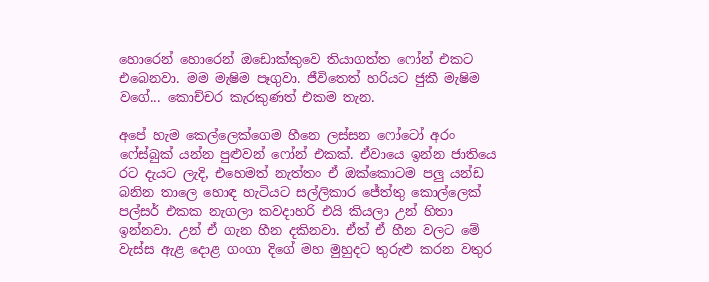හොරෙන් හොරෙන් ඔඩොක්කුවෙ තියාගත්ත ෆෝන් එකට එබෙනවා. මම මැෂිම පෑගුවා. ජීවිතෙත් හරියට ජුකී මැෂිම වගේ... කොච්චර කැරකුණත් එකම තැන.

අපේ හැම කෙල්ලෙක්ගෙම හීනෙ ලස්සන ෆෝටෝ අරං ෆේස්බුක් යන්න පුළුවන් ෆෝන් එකක්. ඒවායෙ ඉන්න ජාතියෙ රට දැයට ලැදි, එහෙමත් නැත්තං ඒ ඔක්කොටම පලු යන්ඩ බනින තාලෙ හොඳ හැටියට සල්ලිකාර ජේත්තු කොල්ලෙක් පල්සර් එකක නැගලා කවදාහරි එයි කියලා උන් හිතා ඉන්නවා. උන් ඒ ගැන හීන දකිනවා. ඒත් ඒ හීන වලට මේ වැස්ස ඇළ දොළ ගංගා දිගේ මහ මුහුදට තුරුළු කරන වතුර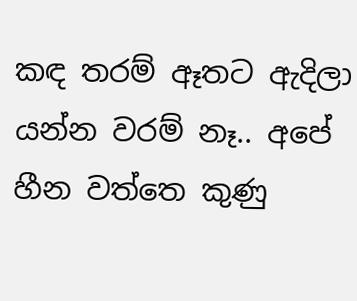කඳ තරම් ඈතට ඇදිලා යන්න වරම් නෑ.. අපේ හීන වත්තෙ කුණු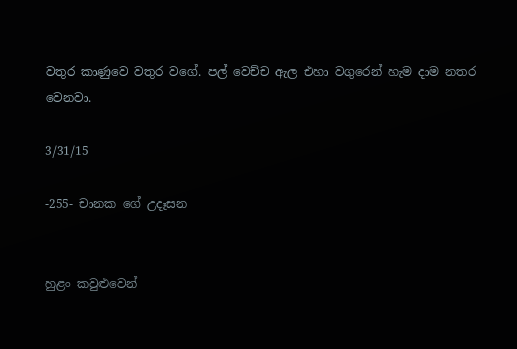වතුර කාණුවෙ වතුර වගේ. පල් වෙච්ච ඇල එහා වගුරෙන් හැම දාම නතර වෙනවා.

3/31/15

-255- චානක ගේ උදෑසන


හුළං කවුළුවෙන්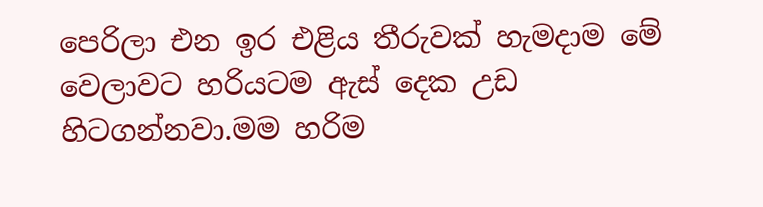පෙරිලා එන ඉර එළිය තීරුවක් හැමදාම මේ වෙලාවට හරියටම ඇස් දෙක උඩ හිටගන්නවා.මම හරිම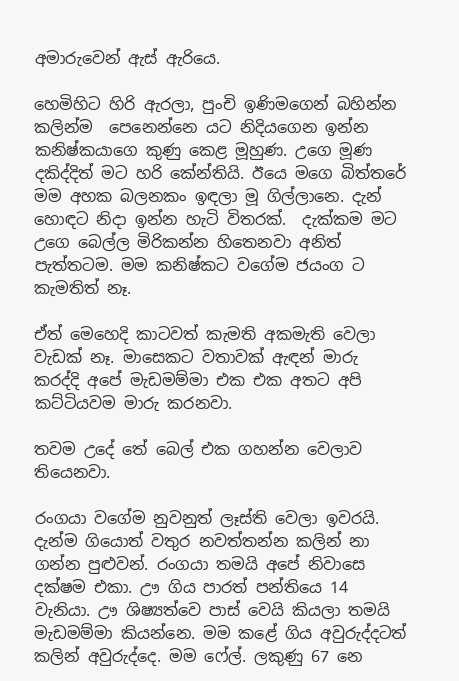අමාරුවෙන් ඇස් ඇරියෙ.

හෙමිහිට හිරි ඇරලා, පුංචි ඉණිමගෙන් බහින්න කලින්ම  පෙනෙන්නෙ යට නිදියගෙන ඉන්න කනිෂ්කයාගෙ කුණු කෙළ මූහුණ. උගෙ මූණ දකිද්දිත් මට හරි කේන්තියි. ඊයෙ මගෙ බිත්තරේ මම අහක බලනකං ඉඳලා මූ ගිල්ලානෙ. දැන් හොඳට නිදා ඉන්න හැටි විතරක්.  දැක්කම මට උගෙ බෙල්ල මිරිකන්න හිතෙනවා අනිත් පැත්තටම. මම කනිෂ්කට වගේම ජයංග ට කැමතිත් නෑ.

ඒත් මෙහෙදි කාටවත් කැමති අකමැති වෙලා වැඩක් නෑ. මාසෙකට වතාවක් ඇඳන් මාරු කරද්දි අපේ මැඩමම්මා එක එක අතට අපි කට්ටියවම මාරු කරනවා.

තවම උදේ තේ බෙල් එක ගහන්න වෙලාව තියෙනවා.

රංගයා වගේම නුවනුත් ලෑස්ති වෙලා ඉවරයි. දැන්ම ගියොත් වතුර නවත්තන්න කලින් නා ගන්න පුළුවන්. රංගයා තමයි අපේ නිවාසෙ දක්ෂම එකා. ඌ ගිය පාරත් පන්තියෙ 14 වැනියා. ඌ ශිෂ්‍යත්වෙ පාස් වෙයි කියලා තමයි මැඩමම්මා කියන්නෙ. මම කළේ ගිය අවුරුද්දටත් කලින් අවුරුද්දෙ. මම ෆේල්. ලකුණු 67 නෙ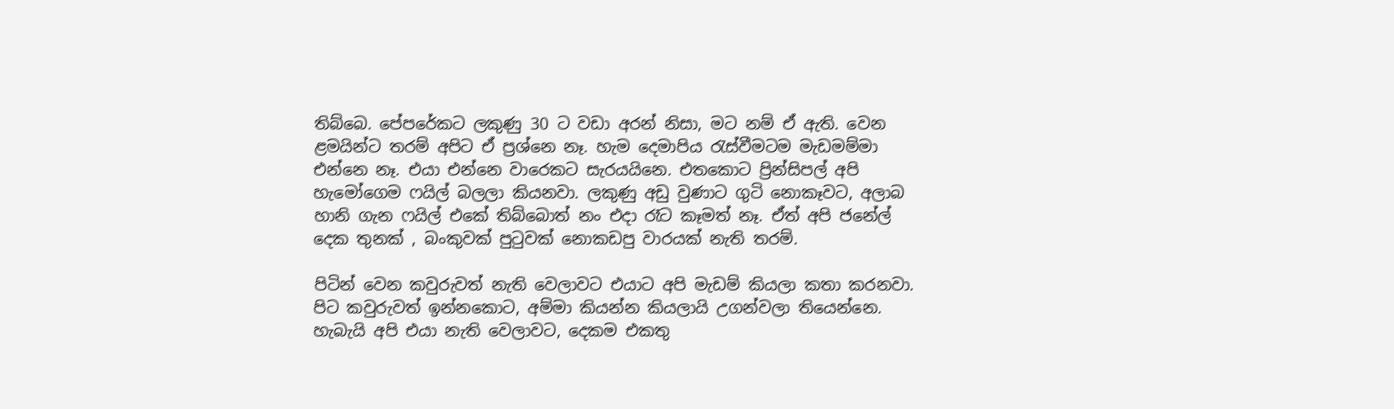තිබ්බෙ. පේපරේකට ලකුණු 30 ට වඩා අරන් නිසා, මට නම් ඒ ඇති. වෙන ළමයින්ට තරම් අපිට ඒ ප්‍රශ්නෙ නෑ. හැම දෙමාපිය රැස්වීමටම මැඩමම්මා එන්නෙ නෑ. එයා එන්නෙ වාරෙකට සැරයයිනෙ. එතකොට ප්‍රින්සිපල් අපි හැමෝගෙම ෆයිල් බලලා කියනවා. ලකුණු අඩු වුණාට ගුටි නොකෑවට, අලාබ හානි ගැන ෆයිල් එකේ තිබ්බොත් නං එදා රෑට කෑමත් නෑ. ඒත් අපි ජනේල් දෙක තුනක් , බංකුවක් පුටුවක් නොකඩපු වාරයක් නැති තරම්.

පිටින් වෙන කවුරුවත් නැති වෙලාවට එයාට අපි මැඩම් කියලා කතා කරනවා. පිට කවුරුවත් ඉන්නකොට, අම්මා කියන්න කියලායි උගන්වලා තියෙන්නෙ. හැබැයි අපි එයා නැති වෙලාවට, දෙකම එකතු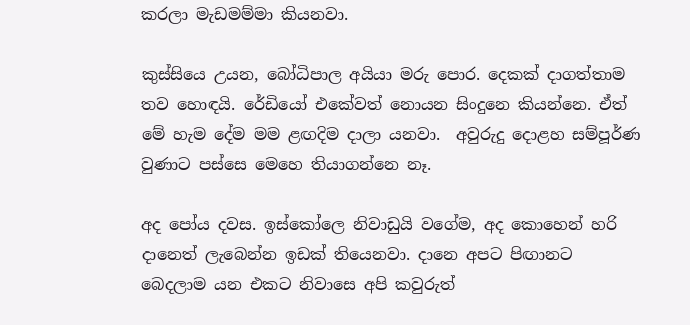කරලා මැඩමම්මා කියනවා.

කුස්සියෙ උයන, බෝධිපාල අයියා මරු පොර. දෙකක් දාගත්තාම තව හොඳයි. රේඩියෝ එකේවත් නොයන සිංදුනෙ කියන්නෙ. ඒත් මේ හැම දේම මම ළඟදිම දාලා යනවා.  අවුරුදු දොළහ සම්පූර්ණ වුණාට පස්සෙ මෙහෙ තියාගන්නෙ නෑ.

අද පෝය දවස. ඉස්කෝලෙ නිවාඩුයි වගේම, අද කොහෙන් හරි දානෙත් ලැබෙන්න ඉඩක් තියෙනවා. දානෙ අපට පිඟානට බෙදලාම යන එකට නිවාසෙ අපි කවුරුත්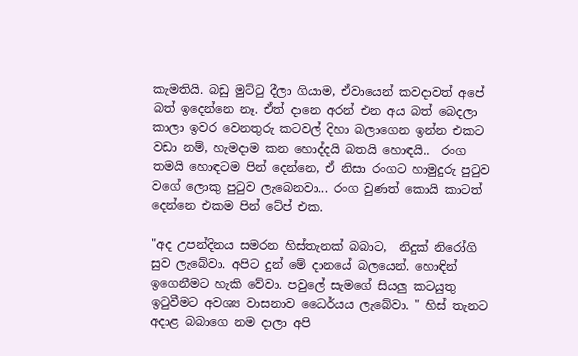කැමතියි. බඩු මුට්ටු දීලා ගියාම, ඒවායෙන් කවදාවත් අපේ බත් ඉදෙන්නෙ නෑ. ඒත් දානෙ අරන් එන අය බත් බෙදලා කාලා ඉවර වෙනතුරු කටවල් දිහා බලාගෙන ඉන්න එකට වඩා නම්, හැමදාම කන හොද්දයි බතයි හොඳයි..  රංග තමයි හොඳටම පින් දෙන්නෙ, ඒ නිසා රංගට හාමුදුරු පුටුව වගේ ලොකු පුටුව ලැබෙනවා... රංග වුණත් කොයි කාටත් දෙන්නෙ එකම පින් ටේප් එක.

"අද උපන්දිනය සමරන හිස්තැනක් බබාට,  නිදුක් නිරෝගි සුව ලැබේවා. අපිට දුන් මේ දානයේ බලයෙන්. හොඳින් ඉගෙනීමට හැකි වේවා. පවුලේ සැමගේ සියලු කටයුතු ඉටුවීමට අවශ්‍ය වාසනාව ධෛර්යය ලැබේවා. " හිස් තැනට අදාළ බබාගෙ නම දාලා අපි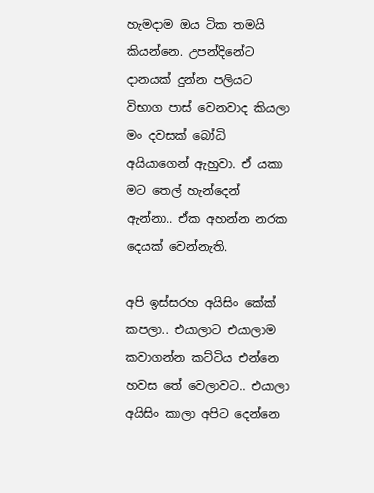හැමදාම ඔය ටික තමයි කියන්නෙ. උපන්දිනේට දානයක් දුන්න පලියට විභාග පාස් වෙනවාද කියලා මං දවසක් බෝධි අයියාගෙන් ඇහුවා. ඒ යකා මට තෙල් හැන්දෙන් ඇන්නා.. ඒක අහන්න නරක දෙයක් වෙන්නැති.

අපි ඉස්සරහ අයිසිං කේක් කපලා.. එයාලාට එයාලාම කවාගන්න කට්ටිය එන්නෙ හවස තේ වෙලාවට.. එයාලා අයිසිං කාලා අපිට දෙන්නෙ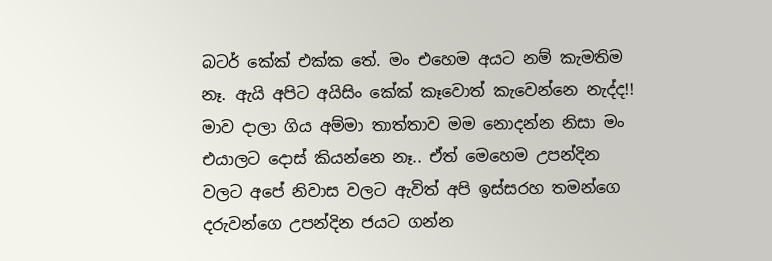බටර් කේක් එක්ක තේ. මං එහෙම අයට නම් කැමතිම නෑ. ඇයි අපිට අයිසිං කේක් කෑවොත් කැවෙන්නෙ නැද්ද!! මාව දාලා ගිය අම්මා තාත්තාව මම නොදන්න නිසා මං එයාලට දොස් කියන්නෙ නෑ.. ඒත් මෙහෙම උපන්දින වලට අපේ නිවාස වලට ඇවිත් අපි ඉස්සරහ තමන්ගෙ දරුවන්ගෙ උපන්දින ජයට ගන්න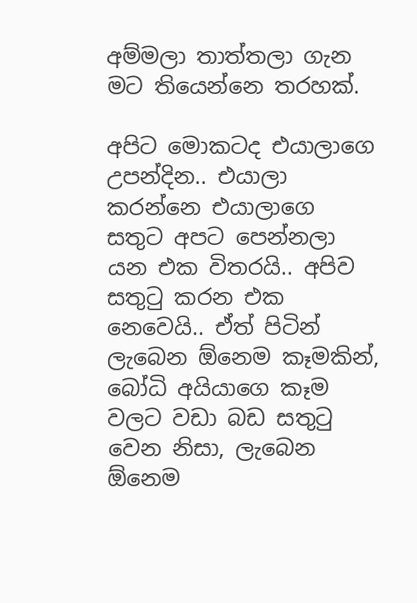අම්මලා තාත්තලා ගැන මට තියෙන්නෙ තරහක්.

අපිට මොකටද එයාලාගෙ උපන්දින.. එයාලා කරන්නෙ එයාලාගෙ සතුට අපට පෙන්නලා යන එක විතරයි.. අපිව සතුටු කරන එක නෙවෙයි.. ඒත් පිටින් ලැබෙන ඕනෙම කෑමකින්, බෝධි අයියාගෙ කෑම වලට වඩා බඩ සතුටු වෙන නිසා, ලැබෙන ඕනෙම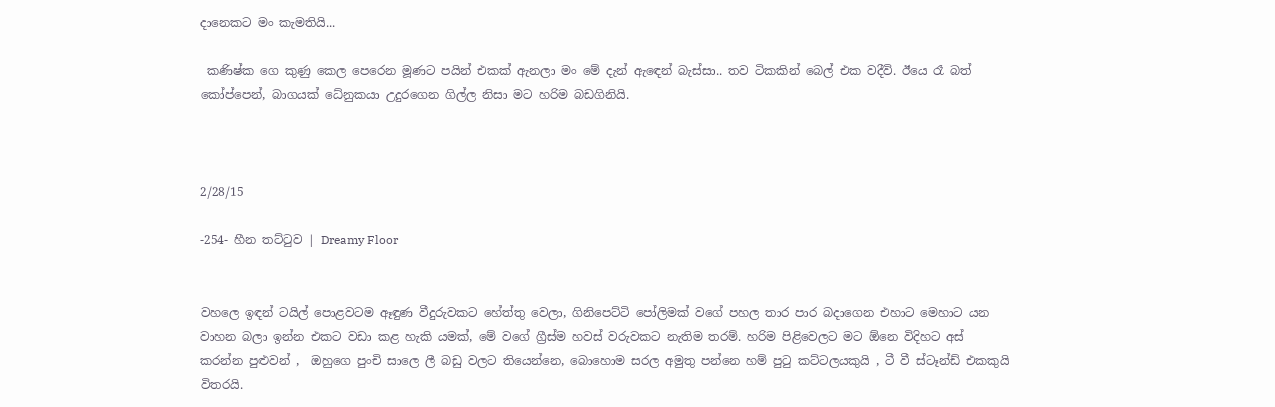දානෙකට මං කැමතියි...

 කණිෂ්ක ගෙ කුණු කෙල පෙරෙන මූණට පයින් එකක් ඇනලා මං මේ දැන් ඇඳෙන් බැස්සා.. තව ටිකකින් බෙල් එක වදීවි. ඊයෙ රෑ බත් කෝප්පෙන්, බාගයක් ධේනුකයා උදුරගෙන ගිල්ල නිසා මට හරිම බඩගිනියි.



2/28/15

-254- හීන තට්ටුව | Dreamy Floor


වහලෙ ඉඳන් ටයිල් පොළවටම ඈඳුණ වීදුරුවකට හේත්තු වෙලා, ගිනිපෙට්ටි පෝලිමක් වගේ පහල තාර පාර බදාගෙන එහාට මෙහාට යන වාහන බලා ඉන්න එකට වඩා කළ හැකි යමක්, මේ වගේ ග්‍රීස්ම හවස් වරුවකට නැතිම තරම්. හරිම පිළිවෙලට මට ඕනෙ විදිහට අස් කරන්න පුළුවන් ,  ඔහුගෙ පුංචි සාලෙ ලී බඩු වලට තියෙන්නෙ, බොහොම සරල අමුතු පන්නෙ හම් පුටු කට්ටලයකුයි , ටී වී ස්ටෑන්ඩ් එකකුයි විතරයි.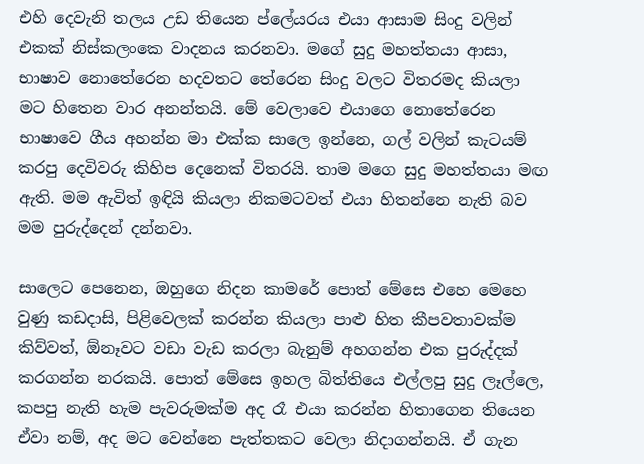එහි දෙවැනි තලය උඩ තියෙන ප්ලේයරය එයා ආසාම සිංදු වලින් එකක් නිස්කලංකෙ වාදනය කරනවා. මගේ සුදු මහත්තයා ආසා, භාෂාව නොතේරෙන හදවතට තේරෙන සිංදු වලට විතරමද කියලා  මට හිතෙන වාර අනන්තයි. මේ වෙලාවෙ එයාගෙ නොතේරෙන භාෂාවෙ ගීය අහන්න මා එක්ක සාලෙ ඉන්නෙ, ගල් වලින් කැටයම් කරපු දෙවිවරු කිහිප දෙනෙක් විතරයි. තාම මගෙ සුදු මහත්තයා මඟ ඇති. මම ඇවිත් ඉඳියි කියලා නිකමටවත් එයා හිතන්නෙ නැති බව මම පුරුද්දෙන් දන්නවා.

සාලෙට පෙනෙන, ඔහුගෙ නිදන කාමරේ පොත් මේසෙ එහෙ මෙහෙ වුණු කඩදාසි, පිළිවෙලක් කරන්න කියලා පාළු හිත කීපවතාවක්ම කිව්වත්, ඕනෑවට වඩා වැඩ කරලා බැනුම් අහගන්න එක පුරුද්දක් කරගන්න නරකයි. පොත් මේසෙ ඉහල බිත්තියෙ එල්ලපු සුදු ලෑල්ලෙ, කපපු නැති හැම පැවරුමක්ම අද රෑ එයා කරන්න හිතාගෙන තියෙන ඒවා නම්, අද මට වෙන්නෙ පැත්තකට වෙලා නිදාගන්නයි. ඒ ගැන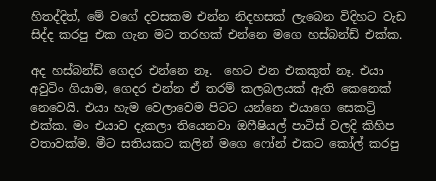හිතද්දිත්, මේ වගේ දවසකම එන්න නිදහසක් ලැබෙන විදිහට වැඩ සිද්ද කරපු එක ගැන මට තරහක් එන්නෙ මගෙ හස්බන්ඩ් එක්ක.

අද හස්බන්ඩ් ගෙදර එන්නෙ නෑ.  හෙට එන එකකුත් නෑ. එයා අවුටිං ගියාම, ගෙදර එන්න ඒ තරම් කලබලයක් ඇති කෙනෙක් නෙවෙයි. එයා හැම වෙලාවෙම පිටට යන්නෙ එයාගෙ සෙකට්‍රි එක්ක. මං එයාව දැකලා තියෙනවා ඔෆීෂියල් පාටිස් වලදි කිහිප වතාවක්ම. මීට සතියකට කලින් මගෙ ෆෝන් එකට කෝල් කරපු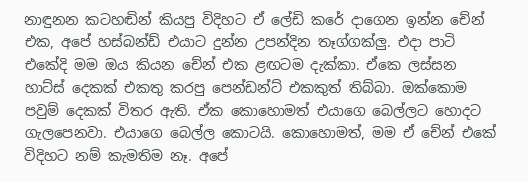නාඳුනන කටහඬින් කියපු විදිහට ඒ ලේඩි කරේ දාගෙන ඉන්න චේන් එක, අපේ හස්බන්ඩ් එයාට දුන්න උපන්දින තෑග්ගක්ලු. එදා පාටි එකේදි මම ඔය කියන චේන් එක ළඟටම දැක්කා. ඒකෙ ලස්සන හාට්ස් දෙකක් එකතු කරපු පෙන්ඩන්ට් එකකුත් තිබ්බා. ඔක්කොම පවුම් දෙකක් විතර ඇති. ඒක කොහොමත් එයාගෙ බෙල්ලට හොදට ගැලපෙනවා. එයාගෙ බෙල්ල කොටයි. කොහොමත්, මම ඒ චේන් එකේ විදිහට නම් කැමතිම නෑ. අපේ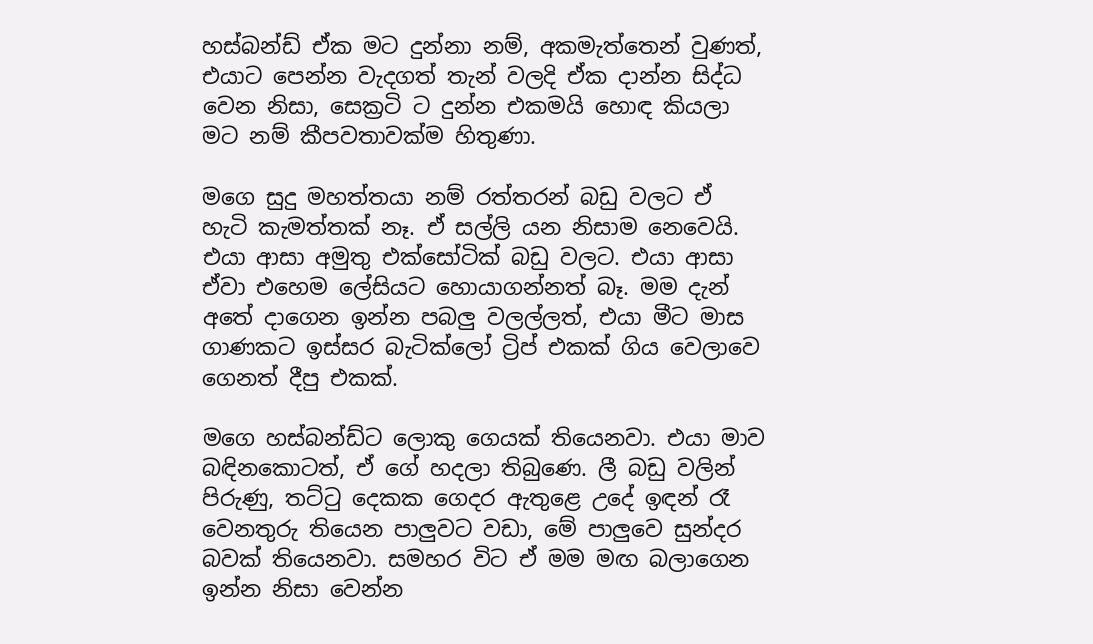හස්බන්ඩ් ඒක මට දුන්නා නම්, අකමැත්තෙන් වුණත්, එයාට පෙන්න වැදගත් තැන් වලදි ඒක දාන්න සිද්ධ වෙන නිසා, සෙක්‍රටි ට දුන්න එකමයි හොඳ කියලා මට නම් කීපවතාවක්ම හිතුණා.

මගෙ සුදු මහත්තයා නම් රත්තරන් බඩු වලට ඒ හැටි කැමත්තක් නෑ. ඒ සල්ලි යන නිසාම නෙවෙයි. එයා ආසා අමුතු එක්සෝටික් බඩු වලට. එයා ආසා ඒවා එහෙම ලේසියට හොයාගන්නත් බෑ. මම දැන් අතේ දාගෙන ඉන්න පබලු වලල්ලත්, එයා මීට මාස ගාණකට ඉස්සර බැටික්ලෝ ට්‍රිප් එකක් ගිය වෙලාවෙ ගෙනත් දීපු එකක්.

මගෙ හස්බන්ඩ්ට ලොකු ගෙයක් තියෙනවා. එයා මාව බඳිනකොටත්, ඒ ගේ හදලා තිබුණෙ. ලී බඩු වලින් පිරුණු, තට්ටු දෙකක ගෙදර ඇතුළෙ උදේ ඉඳන් රෑ වෙනතුරු තියෙන පාලුවට වඩා, මේ පාලුවෙ සුන්දර බවක් තියෙනවා. සමහර විට ඒ මම මඟ බලාගෙන ඉන්න නිසා වෙන්න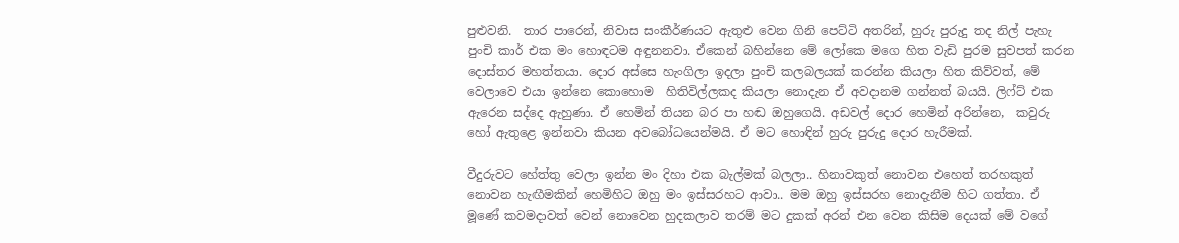පුළුවනි.  තාර පාරෙන්, නිවාස සංකීර්ණයට ඇතුළු වෙන ගිනි පෙට්ටි අතරින්, හුරු පුරුදු තද නිල් පැහැ පුංචි කාර් එක මං හොඳටම අඳුනනවා. ඒකෙන් බහින්නෙ මේ ලෝකෙ මගෙ හිත වැඩි පුරම සුවපත් කරන දොස්තර මහත්තයා. දොර අස්සෙ හැංගිලා ඉදලා පුංචි කලබලයක් කරන්න කියලා හිත කිව්වත්, මේ වෙලාවෙ එයා ඉන්නෙ කොහොම  හිතිවිල්ලකද කියලා නොදැන ඒ අවදානම ගන්නත් බයයි. ලිෆ්ට් එක ඇරෙන සද්දෙ ඇහුණා. ඒ හෙමින් තියන බර පා හඬ ඔහුගෙයි. අඩවල් දොර හෙමින් අරින්නෙ,  කවුරු හෝ ඇතුළෙ ඉන්නවා කියන අවබෝධයෙන්මයි. ඒ මට හොඳින් හුරු පුරුදු දොර හැරීමක්.

වීදුරුවට හේත්තු වෙලා ඉන්න මං දිහා එක බැල්මක් බලලා.. හිනාවකුත් නොවන එහෙත් තරහකුත් නොවන හැඟීමකින් හෙමිහිට ඔහු මං ඉස්සරහට ආවා.. මම ඔහු ඉස්සරහ නොදැනීම හිට ගත්තා. ඒ මූණේ කවමදාවත් වෙන් නොවෙන හුදකලාව තරම් මට දුකක් අරන් එන වෙන කිසිම දෙයක් මේ වගේ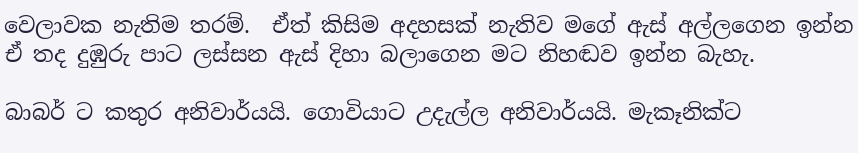වෙලාවක නැතිම තරම්.  ඒත් කිසිම අදහසක් නැතිව මගේ ඇස් අල්ලගෙන ඉන්න ඒ තද දුඹුරු පාට ලස්සන ඇස් දිහා බලාගෙන මට නිහඬව ඉන්න බැහැ.

බාබර් ට කතුර අනිවාර්යයි. ගොවියාට උදැල්ල අනිවාර්යයි. මැකෑනික්ට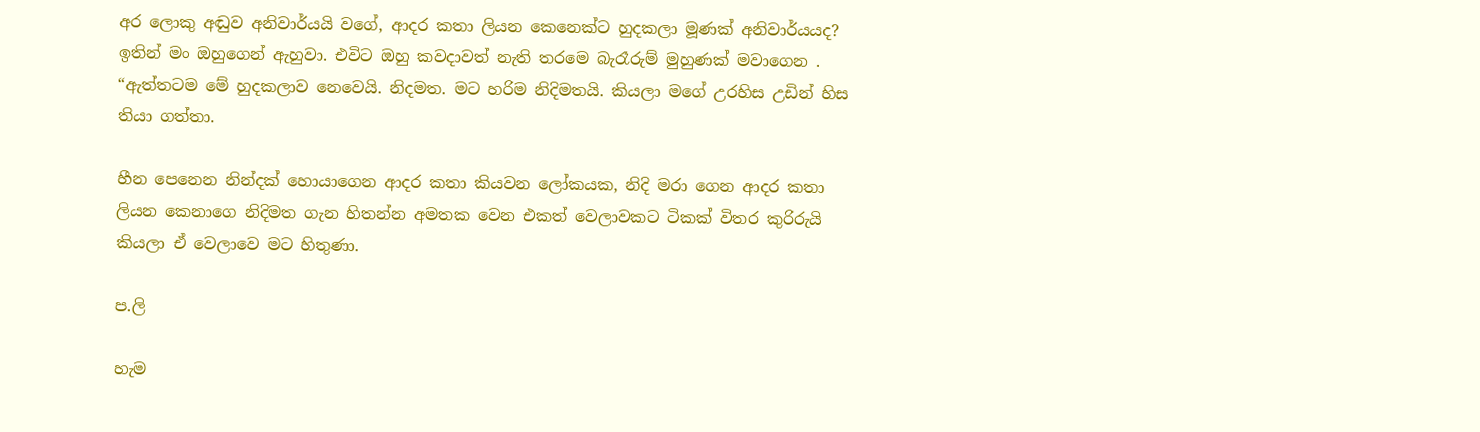අර ලොකු අඬුව අනිවාර්යයි වගේ, ආදර කතා ලියන කෙනෙක්ට හුදකලා මූණක් අනිවාර්යයද? ඉතින් මං ඔහුගෙන් ඇහුවා. එවිට ඔහු කවදාවත් නැති තරමෙ බැරෑරුම් මුහුණක් මවාගෙන . “ඇත්තටම මේ හුදකලාව නෙවෙයි. නිදමත. මට හරිම නිදිමතයි. කියලා මගේ උරහිස උඩින් හිස තියා ගත්තා.

හීන පෙනෙන නින්දක් හොයාගෙන ආදර කතා කියවන ලෝකයක, නිදි මරා ගෙන ආදර කතා ලියන කෙනාගෙ නිදිමත ගැන හිතන්න අමතක වෙන එකත් වෙලාවකට ටිකක් විතර කුරිරුයි කියලා ඒ වෙලාවෙ මට හිතුණා.

ප.ලි

හැම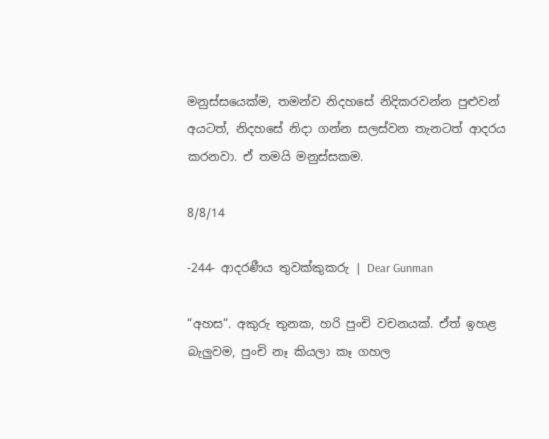මනුස්සයෙක්ම, තමන්ව නිදහසේ නිදිකරවන්න පුළුවන් අයටත්, නිදහසේ නිදා ගන්න සලස්වන තැනටත් ආදරය කරනවා. ඒ තමයි මනුස්සකම.

8/8/14

-244- ආදරණීය තුවක්කුකරු | Dear Gunman

“අහස“. අකුරු තුනක, හරි පුංචි වචනයක්. ඒත් ඉහළ බැලුවම, පුංචි නෑ කියලා කෑ ගහල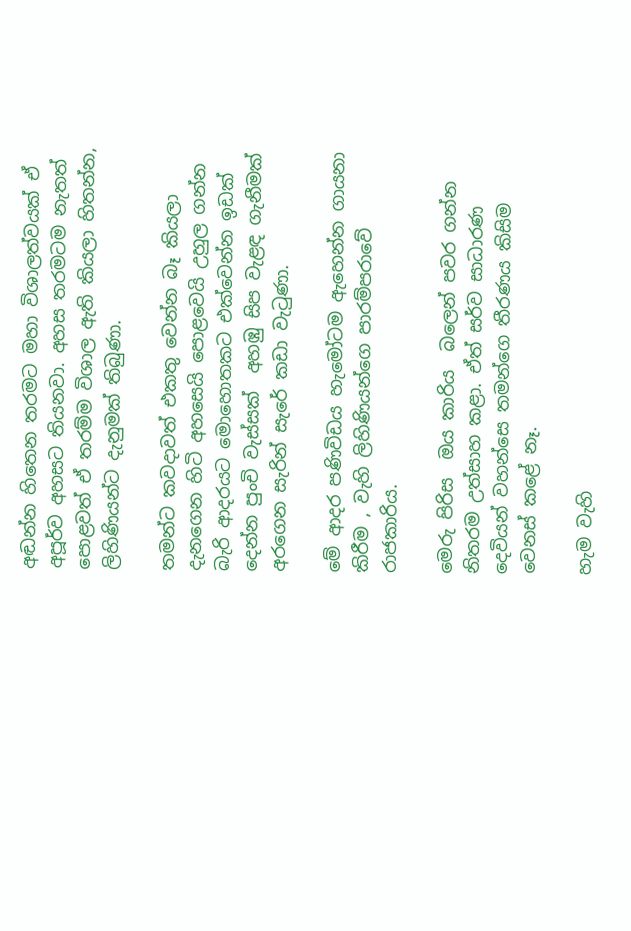අඬන්න හිතෙන තරමට මහා විශාලත්වයක් ඒ අපූර්ව අහසට තියනවා. අහස තරමටම නැතත් පොළවත් ඒ තරම්ම විශාල ඇති කියලා හිතන්න, ලිහිණියන්ට දැනුමක් තිබුණා.

තමන්ට කවදාවත් එකතු වෙන්න බෑ කියලා දැනගෙන හිටි අහසෙයි පොළවෙයි උහුල ගන්න බැරි ආදරයට මොහොතකට එක්වෙන්න ඉඩක් දෙන්න පුංචි වැස්සක්  අහඹු සිප වැළඳ ගැනීමක් අරගෙන සැරින් සැරේ කඩා වැටුණා.

මේ ආදර පණිවිඩය හැමෝටම ඇහෙන්න ගායනා කිරීම , වැහි ලිහිණියන්ගෙ පාරම්පරාවේ රාජකාරිය.

මෙරු පිරිස  ඔය කාරිය  බලෙන් පවර ගන්න නිතරම උත්සාහ කළා. ඒත් සර්ව සාධාරණ දෙවියන් වහන්සෙ තමන්ගෙ තීරණය කිසිම වෙනස් කළේ නෑ.

හැම වැහි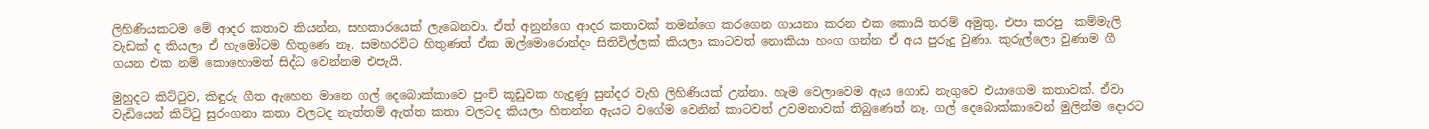ලිහිණියකටම මේ ආදර කතාව කියන්න, සහකාරයෙක් ලැබෙනවා. ඒත් අනුන්ගෙ ආදර කතාවක් තමන්ගෙ කරගෙන ගායනා කරන එක කොයි තරම් අමුතු, එපා කරපු  කම්මැලි වැඩක් ද කියලා ඒ හැමෝටම හිතුණෙ නෑ. සමහරවිට හිතුණත් ඒක ඔල්මොරොන්දං සිතිවිල්ලක් කියලා කාටවත් නොකියා හංග ගන්න ඒ අය පුරුදු වුණා. කුරුල්ලො වුණාම ගී ගයන එක නම් කොහොමත් සිද්ධ වෙන්නම එපැයි.

මුහුදට කිට්ටුව, කිඳුරු ගීත ඇහෙන මානෙ ගල් දෙබොක්කාවෙ පුංචි කූඩුවක හැදුණු සුන්දර වැහි ලිහිණියක් උන්නා. හැම වෙලාවෙම ඇය ගොඩ නැගුවෙ එයාගෙම කතාවක්. ඒවා වැඩියෙන් කිට්ටු සුරංගනා කතා වලටද නැත්තම් ඇත්ත කතා වලටද කියලා හිතන්න ඇයට වගේම වෙනින් කාටවත් උවමනාවක් තිබු‍ණෙත් නෑ. ගල් දෙබොක්කාවෙන් මුලින්ම දොරට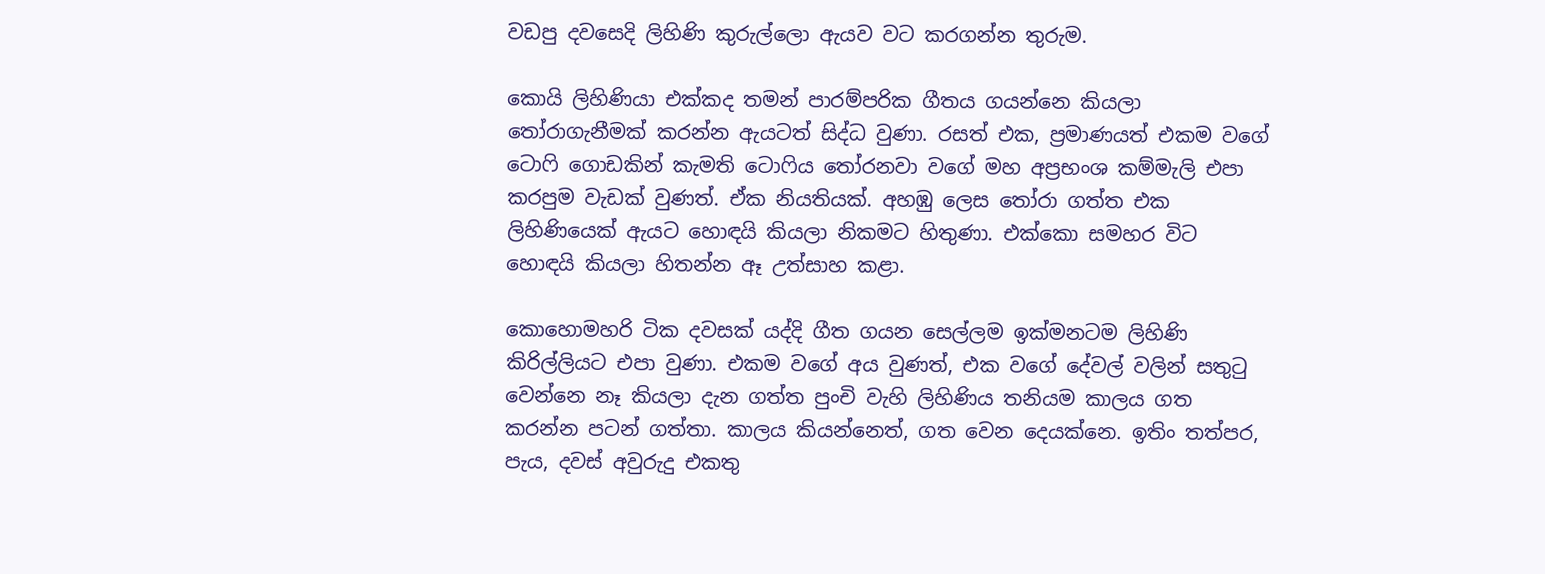වඩපු දවසෙදි ලිහිණි කුරුල්ලො ඇයව වට කරගන්න තුරුම.

කොයි ලිහිණියා එක්කද තමන් පාරම්පරික ගීතය ගයන්නෙ කියලා තෝරාගැනීමක් කරන්න ඇයටත් සිද්ධ වුණා. රසත් එක, ප්‍රමාණයත් එකම වගේ ටොෆි ගොඩකින් කැමති ටොෆිය තෝරනවා වගේ මහ අප්‍රභංශ කම්මැලි එපා කරපුම වැඩක් වුණත්. ඒක නියතියක්. අහඹු ලෙස තෝරා ගත්ත එක ලිහිණියෙක් ඇයට හොඳයි කියලා නිකමට හිතුණා. එක්කො සමහර විට හොඳයි කියලා හිතන්න ඈ උත්සාහ කළා.

කොහොමහරි ටික දවසක් යද්දි ගීත ගයන සෙල්ලම ඉක්මනටම ලිහිණි කිරිල්ලියට එපා වුණා. එකම වගේ අය වුණත්, එක වගේ දේවල් වලින් සතුටු වෙන්නෙ නෑ කියලා දැන ගත්ත පුංචි වැහි ලිහිණිය තනියම කාලය ගත කරන්න පටන් ගත්තා. කාලය කියන්නෙත්, ගත වෙන දෙයක්නෙ. ඉතිං තත්පර, පැය, දවස් අවුරුදු එකතු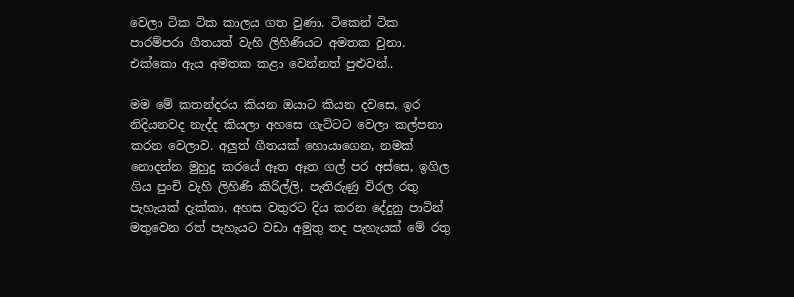වෙලා ටික ටික කාලය ගත වුණා. ටිකෙන් ටික පාරම්පරා ගීතයත් වැහි ලිහිණියට අමතක වුනා. එක්කො ඇය අමතක කළා වෙන්නත් පුළුවන්..

මම මේ කතන්දරය කියන ඔයාට කියන දවසෙ, ඉර නිදියනවද නැද්ද කියලා අහසෙ ගැට්ටට වෙලා කල්පනා කරන වෙලාව. අලුත් ගීතයක් හොයාගෙන, නමක් නොදන්න මුහුදු කරයේ ඈත ඈත ගල් පර අස්සෙ, ඉගිල ගිය පුංචි වැහි ලිහිණි කිරිල්ලි, පැතිරුණු විරල රතු පැහැයක් දැක්කා. අහස වතුරට දිය කරන දේදුනු පාටින් මතුවෙන රත් පැහැයට වඩා අමුතු තද පැහැයක් මේ රතු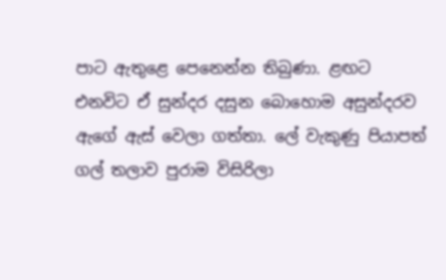පාට ඇතුළෙ පෙනෙන්න තිබුණා. ළඟට එනවිට ඒ සුන්දර දසුන බොහොම අසුන්දරව ඇගේ ඇස් වෙලා ගත්තා. ලේ වැකුණු පියාපත් ගල් තලාව පුරාම විසිරිලා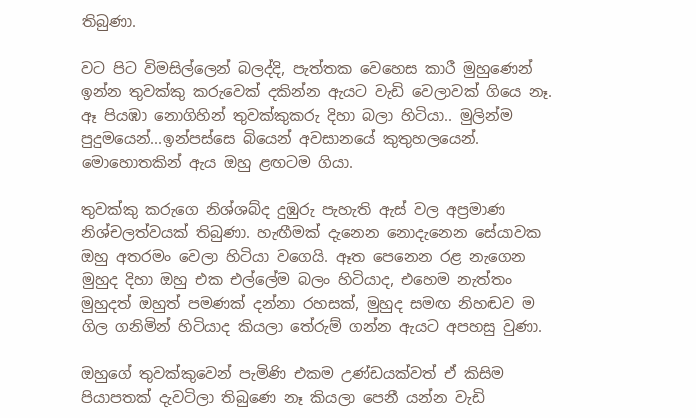තිබුණා.

වට පිට විමසිල්ලෙන් බලද්දි, පැත්තක වෙහෙස කාරී මුහුණෙන් ඉන්න තුවක්කු කරුවෙක් දකින්න ඇයට වැඩි වෙලාවක් ගියෙ නෑ. ඈ පියඹා නොගිහින් තුවක්කුකරු දිහා බලා හිටියා.. මුලින්ම පුදුමයෙන්...ඉන්පස්සෙ බියෙන් අවසානයේ කුතුහලයෙන්. මොහොතකින් ඇය ඔහු ළඟටම ගියා.

තුවක්කු කරුගෙ නිශ්ශබ්ද දුඹුරු පැහැති ඇස් වල අප්‍රමාණ නිශ්චලත්වයක් තිබුණා. හැඟීමක් දැනෙන නොදැනෙන සේයාවක ඔහු අතරමං වෙලා හිටියා වගෙයි. ඈත පෙනෙන රළ නැගෙන මුහුද දිහා ඔහු එක එල්ලේම බලං හිටියාද, එහෙම නැත්තං මුහුදත් ඔහුත් පමණක් දන්නා රහසක්, මුහුද සමඟ නිහඬව ම ගිල ගනිමින් හිටියාද කියලා තේරුම් ගන්න ඇයට අපහසු වුණා.

ඔහුගේ තුවක්කුවෙන් පැමිණි එකම උණ්ඩයක්වත් ඒ කිසිම පියාපතක් දැවටිලා තිබුණෙ නෑ කියලා පෙනී යන්න වැඩි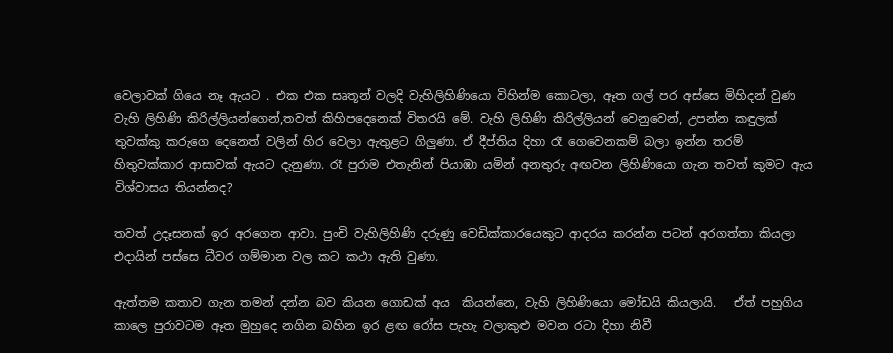වෙලාවක් ගියෙ නෑ ඇයට . එක එක සෘතූන් වලදි වැහිලිහිණියො විහින්ම කොටලා, ඈත ගල් පර අස්සෙ මිහිදන් වුණ වැහි ලිහිණි කිරිල්ලියන්ගෙන්,තවත් කිහිපදෙනෙක් විතරයි මේ. වැහි ලිහිණි කිරිල්ලියන් වෙනුවෙන්, උපන්න කඳුලක්  තුවක්කු කරුගෙ දෙනෙත් වලින් හිර වෙලා ඇතුළට ගිලුණා. ඒ දීප්තිය දිහා රෑ ගෙවෙනකම් බලා ඉන්න තරම් හිතුවක්කාර ආසාවක් ඇයට දැනුණා. රෑ පුරාම එතැනින් පියාඹා යමින් අනතුරු අඟවන ලිහිණියො ගැන තවත් කුමට ඇය විශ්වාසය තියන්නද?

තවත් උදෑසනක් ඉර අරගෙන ආවා. පුංචි වැහිලිහිණි දරුණු වෙඩික්කාරයෙකුට ආදරය කරන්න පටන් අරගත්තා කියලා එදායින් පස්සෙ ධීවර ගම්මාන වල කට කථා ඇති වුණා.

ඇත්තම කතාව ගැන තමන් දන්න බව කියන ගොඩක් අය  කියන්නෙ, වැහි ලිහිණියො මෝඩයි කියලායි.   ඒත් පහුගිය කාලෙ පුරාවටම ඈත මුහුදෙ නගින බහින ඉර ළඟ රෝස පැහැ වලාකුළු මවන රටා දිහා නිවී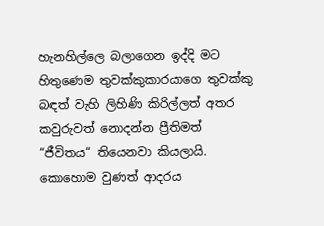හැනහිල්ලෙ බලාගෙන ඉද්දි මට හිතුණෙම තුවක්කුකාරයාගෙ තුවක්කු බඳත් වැහි ලිහිණි කිරිල්ලත් අතර කවුරුවත් නොදන්න ප්‍රීතිමත් “ජීවිතය“ තියෙනවා කියලායි. කොහොම වුණත් ආදරය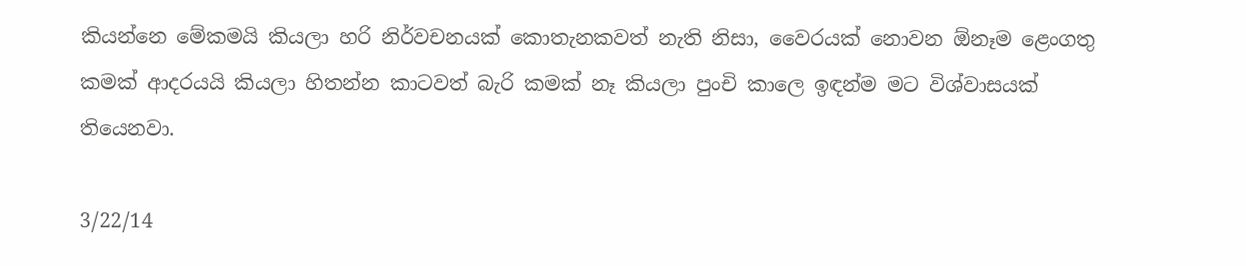කියන්නෙ මේකමයි කියලා හරි නිර්වචනයක් කොතැනකවත් නැති නිසා, වෛරයක් නොවන ඕනෑම ළෙංගතු කමක් ආදරයයි කියලා හිතන්න කාටවත් බැරි කමක් නෑ කියලා පුංචි කාලෙ ඉඳන්ම මට විශ්වාසයක් තියෙනවා.

3/22/14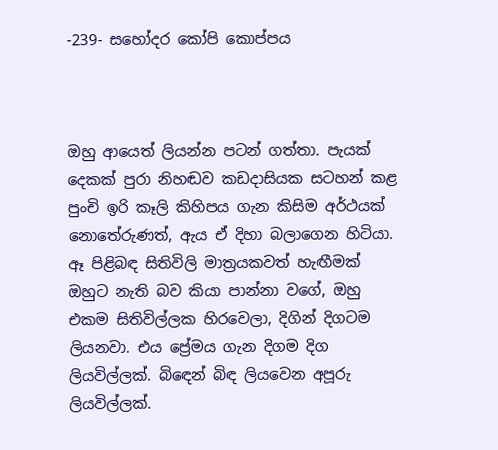-239- සහෝදර කෝපි කොප්පය



ඔහු ආයෙත් ලියන්න පටන් ගත්තා. පැයක් දෙකක් පුරා නිහඬව කඩදාසියක සටහන් කළ පුංචි ඉරි කෑලි කිහිපය ගැන කිසිම අර්ථයක් නොතේරුණත්, ඇය ඒ දිහා බලාගෙන හිටියා. ඈ පිළිබඳ සිතිවිලි මාත්‍රයකවත් හැඟීමක් ඔහුට නැති බව කියා පාන්නා වගේ, ඔහු එකම සිතිවිල්ලක හිරවෙලා, දිගින් දිගටම ලියනවා. එය ප්‍රේමය ගැන දිගම දිග ලියවිල්ලක්. බිඳෙන් බිඳ ලියවෙන අපූරු ලියවිල්ලක්.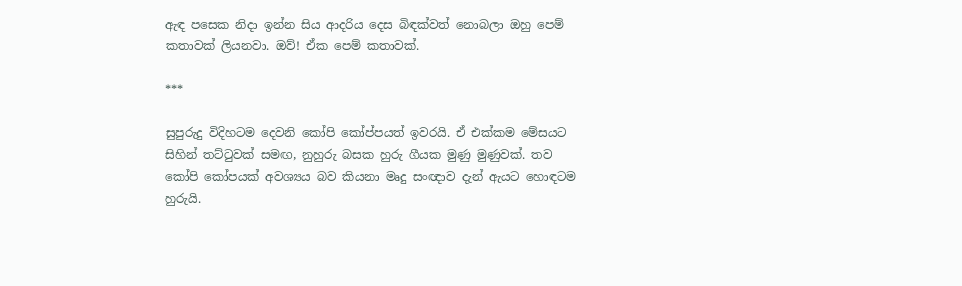ඇඳ පසෙක නිදා ඉන්න සිය ආදරිය දෙස බිඳක්වත් නොබලා ඔහු පෙම් කතාවක් ලියනවා. ඔව්! ඒක පෙම් කතාවක්.

***

සුපුරුදු විදිහටම දෙවනි කෝපි කෝප්පයත් ඉවරයි. ඒ එක්කම මේසයට සිහින් තට්ටුවක් සමඟ, නුහුරු බසක හුරු ගීයක මුණු මුණුවක්. තව කෝපි කෝපයක් අවශ්‍යය බව කියනා මෘදු සංඥාව දැන් ඇයට හොඳටම හුරුයි.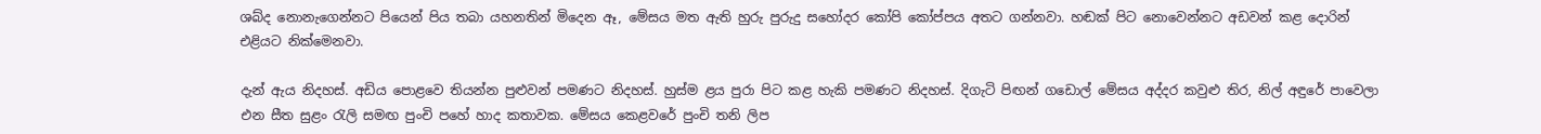ශබ්ද නොනැගෙන්නට පියෙන් පිය තබා යහනතින් මිදෙන ඈ, මේසය මත ඇති හුරු පුරුදු සහෝදර කෝපි කෝප්පය අතට ගන්නවා. හඬක් පිට නොවෙන්නට අඩවන් කළ දොරින් එළියට නික්මෙනවා.

දැන් ඇය නිදහස්. අඩිය පොළවෙ තියන්න පුළුවන් පමණට නිදහස්. හුස්ම ළය පුරා පිට කළ හැකි පමණට නිදහස්. දිගැටි පිඟන් ගඩොල් මේසය අද්දර කවුළු තිර, නිල් අඳුරේ පාවෙලා එන සීත සුළං රැලි සමඟ පුංචි පහේ හාද කතාවක. මේසය කෙළවරේ පුංචි තනි ලිප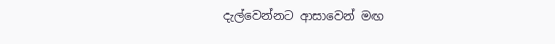දැල්වෙන්නට ආසාවෙන් මඟ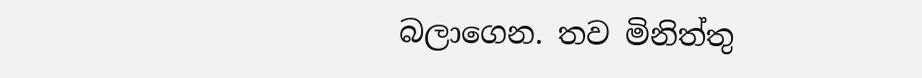බලාගෙන. තව මිනිත්තු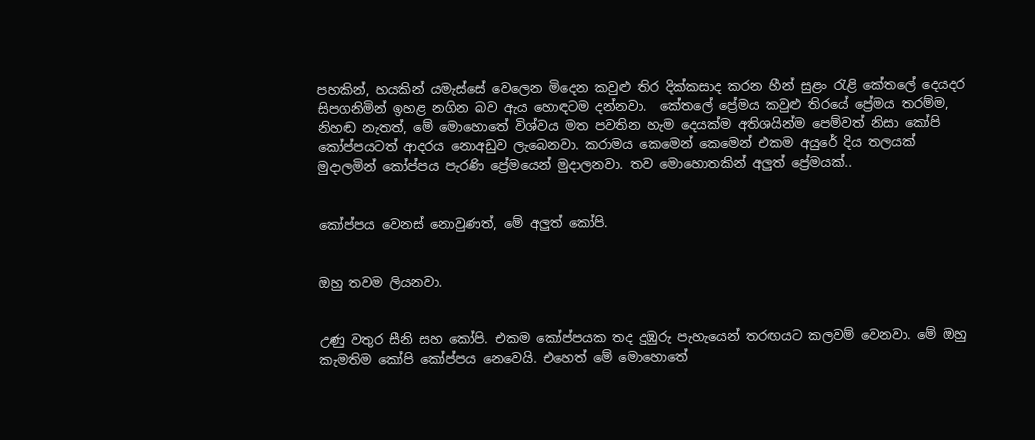පහකින්, හයකින් යමැස්සේ වෙලෙන මිදෙන කවුළු තිර දික්කසාද කරන හීන් සුළං රැළි කේතලේ දෙයදර සිපගනිමින් ඉහළ නගින බව ඇය හොඳටම දන්නවා.  කේතලේ ප්‍රේමය කවුළු තිරයේ ප්‍රේමය තරම්ම, නිහඬ නැතත්, මේ මොහොතේ විශ්වය මත පවතින හැම දෙයක්ම අතිශයින්ම පෙම්වත් නිසා කෝපි කෝප්පයටත් ආදරය නොඅඩුව ලැබෙනවා. කරාමය කෙමෙන් කෙමෙන් එකම අයුරේ දිය තලයක් මුදාලමින් කෝප්පය පැරණි ප්‍රේමයෙන් මුදාලනවා. තව මොහොතකින් අලුත් ප්‍රේමයක්..


කෝප්පය වෙනස් නොවුණත්, මේ අලුත් කෝපි.


ඔහු තවම ලියනවා.


උණු වතුර සීනි සහ කෝපි. එකම කෝප්පයක තද දුඹුරු පැහැයෙන් තරඟයට කලවම් වෙනවා. මේ ඔහු කැමතිම කෝපි කෝප්පය නෙවෙයි. එහෙත් මේ මොහොතේ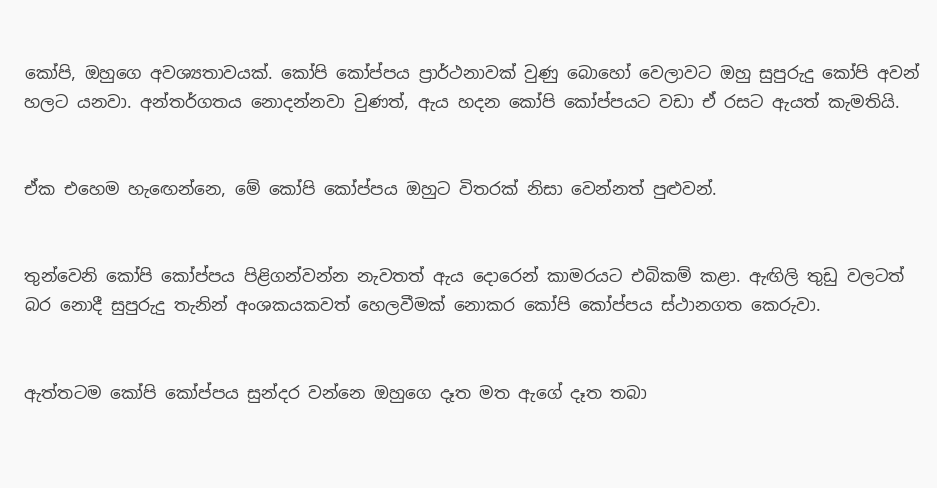කෝපි, ඔහුගෙ අවශ්‍යතාවයක්. කෝපි කෝප්පය ප්‍රාර්ථනාවක් වුණු බොහෝ වෙලාවට ඔහු සුපුරුදු කෝපි අවන් හලට යනවා. අන්තර්ගතය නොදන්නවා වුණත්, ඇය හදන කෝපි කෝප්පයට වඩා ඒ රසට ඇයත් කැමතියි.


ඒක එහෙම හැඟෙන්නෙ, මේ කෝපි කෝප්පය ඔහුට විතරක් නිසා වෙන්නත් පුළුවන්.


තුන්වෙනි කෝපි කෝප්පය පිළිගන්වන්න නැවතත් ඇය දොරෙන් කාමරයට එබිකම් කළා. ඇඟිලි තුඩු වලටත් බර නොදී සුපුරුදු තැනින් අංශකයකවත් හෙලවීමක් නොකර කෝපි කෝප්පය ස්ථානගත කෙරුවා.


ඇත්තටම කෝපි කෝප්පය සුන්දර වන්නෙ ඔහුගෙ දෑත මත ඇගේ දෑත තබා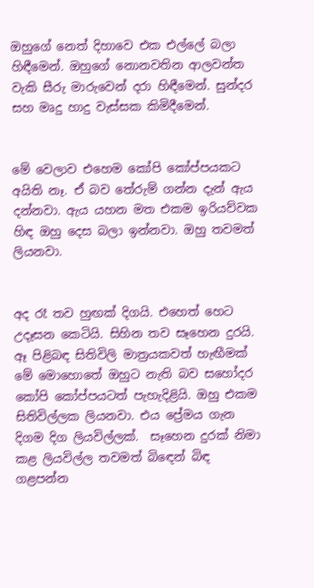ඔහුගේ නෙත් දිහාවෙ එක එල්ලේ බලා හිඳීමෙන්. ඔහුගේ නොනවතින ආලවන්ත වැකි සීරු මාරුවෙන් දරා හිඳීමෙන්. සුන්දර සහ මෘදු හාදු වැස්සක කිමිදීමෙන්.


මේ වෙලාව එහෙම කෝපි කෝප්පයකට අයිති නෑ. ඒ බව තේරුම් ගන්න දැන් ඇය දන්නවා. ඇය යහන මත එකම ඉරියව්වක හිඳ ඔහු දෙස බලා ඉන්නවා. ඔහු තවමත් ලියනවා.


අද රෑ තව හුඟක් දිගයි. එහෙත් හෙට උදෑසන කෙටියි. සිහින තව සෑහෙන දුරයි. ඈ පිළිබඳ සිතිවිලි මාත්‍රයකවත් හැඟීමක් මේ මොහොතේ ඔහුට නැති බව සහෝදර කෝපි කෝප්පයටත් පැහැදිළියි. ඔහු එකම සිතිවිල්ලක ලියනවා. එය ප්‍රේමය ගැන දිගම දිග ලියවිල්ලක්.  සෑහෙන දුරක් නිමා කළ ලියවිල්ල තවමත් බිඳෙන් බිඳ ගළපන්න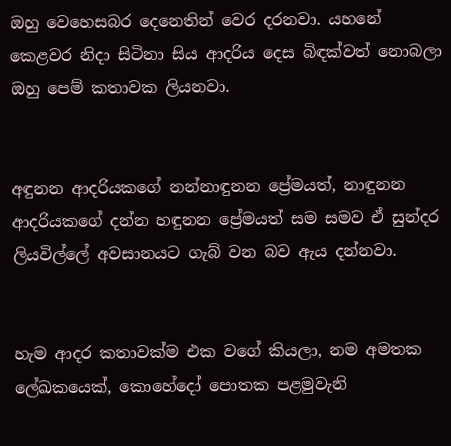ඔහු වෙහෙසබර දෙනෙතින් වෙර දරනවා. යහනේ කෙළවර නිදා සිටිනා සිය ආදරිය දෙස බිඳක්වත් නොබලා ඔහු පෙම් කතාවක ලියනවා.


අඳුනන ආදරියකගේ නන්නාඳුනන ප්‍රේමයත්, නාඳුනන ආදරියකගේ දන්න හඳුනන ප්‍රේමයත් සම සමව ඒ සුන්දර ලියවිල්ලේ අවසානයට ගැබ් වන බව ඇය දන්නවා.


හැම ආදර කතාවක්ම එක වගේ කියලා, නම අමතක ලේඛකයෙක්, කොහේදෝ පොතක පළමුවැනි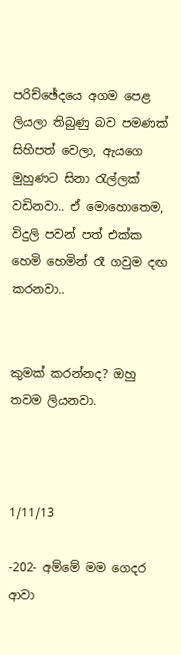පරිච්ඡේදයෙ අගම පෙළ ලියලා තිබුණු බව පමණක් සිහිපත් වෙලා, ඇයගෙ මුහුණට සිනා රැල්ලක් වඩිනවා.. ඒ මොහොතෙම, විදුලි පවන් පත් එක්ක හෙමි හෙමින් රෑ ගවුම දඟ කරනවා..


කුමක් කරන්නද? ඔහු තවම ලියනවා.



1/11/13

-202- අම්මේ මම ගෙදර ආවා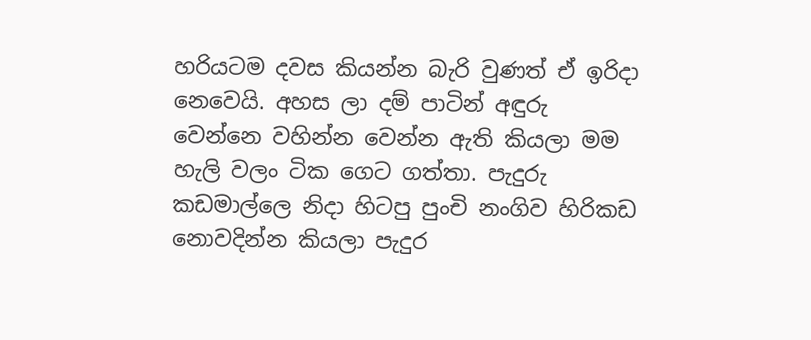හරියටම දවස කියන්න බැරි වුණත් ඒ ඉරිදා නෙවෙයි. අහස ලා දම් පාටින් අඳුරු වෙන්නෙ වහින්න වෙන්න ඇති කියලා මම හැලි වලං ටික ගෙට ගත්තා. පැදුරු කඩමාල්ලෙ නිදා හිටපු පුංචි නංගිව හිරිකඩ නොවදින්න කියලා පැදුර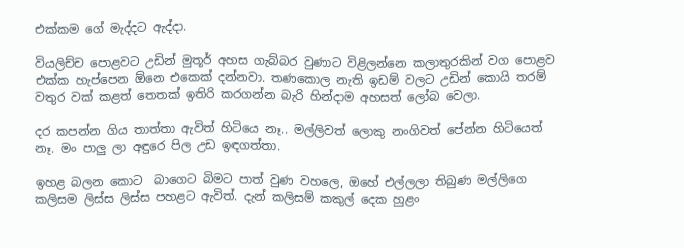එක්කම ගේ මැද්දට ඇද්දා.

වියලිච්ච පොළවට උඩින් මුතූර් අහස ගැබ්බර වුණාට විළිලන්නෙ කලාතුරකින් වග පොළව එක්ක හැප්පෙන ඕනෙ එකෙක් දන්නවා. තණකොල නැති ඉඩම් වලට උඩින් කොයි තරම් වතුර වක් කළත් තෙතක් ඉතිරි කරගන්න බැරි හින්දාම අහසත් ලෝබ වෙලා.

දර කපන්න ගිය තාත්තා ඇවිත් හිටියෙ නෑ.. මල්ලිවත් ලොකු නංගිවත් පේන්න හිටියෙත් නෑ. මං පාලු ලා අඳුරෙ පිල උඩ ඉඳගත්තා.

ඉහළ බලන කොට  බාගෙට බිමට පාත් වුණ වහලෙ, ඔහේ එල්ලලා තිබුණ මල්ලිගෙ කලිසම ලිස්ස ලිස්ස පහළට ඇවිත්. දැන් කලිසම් කකුල් දෙක හුළං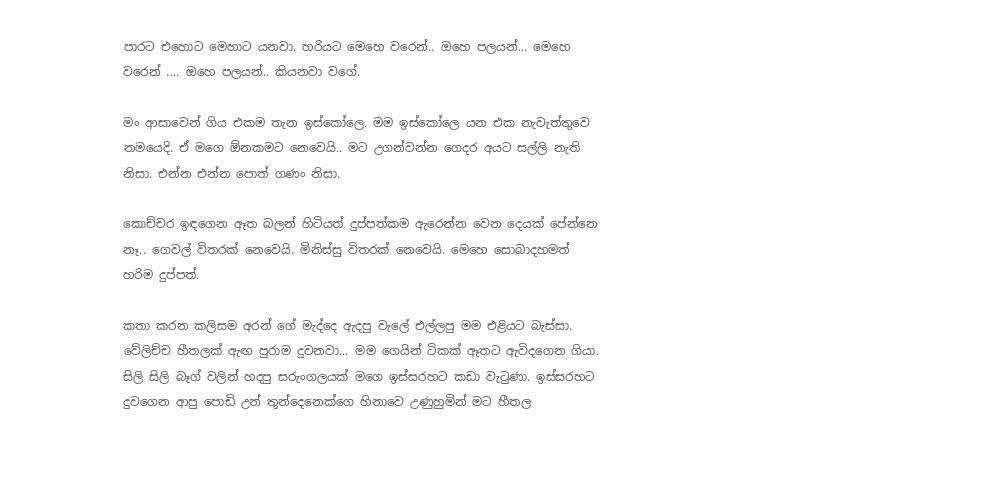පාරට එහොට මෙහාට යනවා. හරියට මෙහෙ වරෙන්.. ඔහෙ පලයන්... මෙහෙ වරෙන් .... ඔහෙ පලයන්.. කියනවා වගේ.

මං ආසාවෙන් ගිය එකම තැන ඉස්කෝලෙ. මම ඉස්කෝලෙ යන එක නැවැත්තුවෙ නමයෙදි. ඒ මගෙ ඕනකමට නෙවෙයි.. මට උගන්වන්න ගෙදර අයට සල්ලි නැති නිසා. එන්න එන්න පොත් ගණං නිසා.

කොච්චර ඉඳගෙන ඈත බලන් හිටියත් දුප්පත්කම ඇරෙන්න වෙන දෙයක් පේන්නෙ නෑ.. ගෙවල් විතරක් නෙවෙයි. මිනිස්සු විතරක් නෙවෙයි. මෙහෙ සොබාදහමත් හරිම දුප්පත්.

කතා කරන කලිසම අරන් ගේ මැද්දෙ ඇදපු වැලේ එල්ලපු මම එළියට බැස්සා. වේලිච්ච හීතලක් ඇඟ පුරාම දුවනවා... මම ගෙයින් ටිකක් ඈතට ඇවිදගෙන ගියා. සිලි සිලි බෑග් වලින් හදපු සරුංගලයක් මගෙ ඉස්සරහට කඩා වැටුණා. ඉස්සරහට දුවගෙන ආපු පොඩි උන් තුන්දෙනෙක්ගෙ හිනාවෙ උණුහුමින් මට හීතල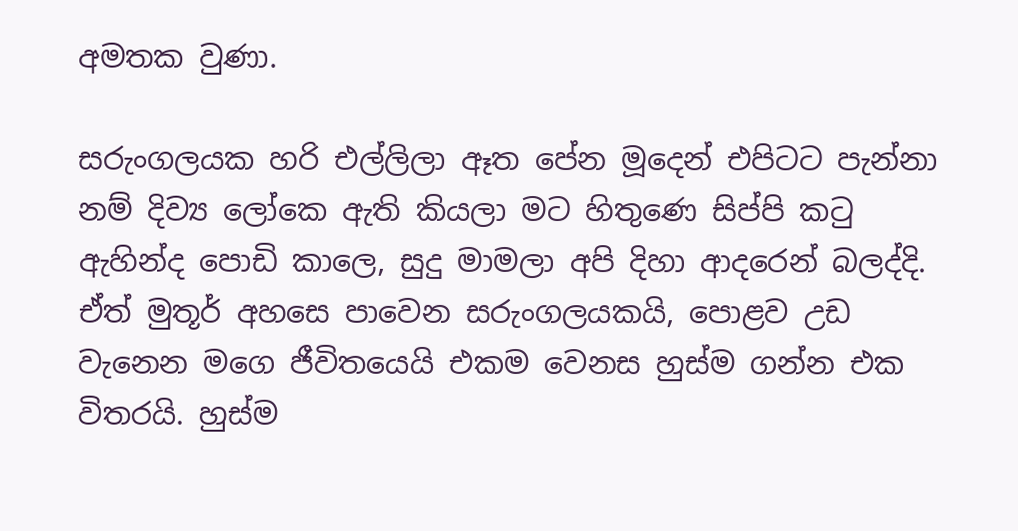අමතක වුණා.

සරුංගලයක හරි එල්ලිලා ඈත පේන මූදෙන් එපිටට පැන්නා නම් දිව්‍ය ලෝකෙ ඇති කියලා මට හිතුණෙ සිප්පි කටු ඇහින්ද පොඩි කාලෙ, සුදු මාමලා අපි දිහා ආදරෙන් බලද්දි. ඒත් මුතූර් අහසෙ පාවෙන සරුංගලයකයි, පොළව උඩ වැනෙන මගෙ ජීවිතයෙයි එකම වෙනස හුස්ම ගන්න එක විතරයි. හුස්ම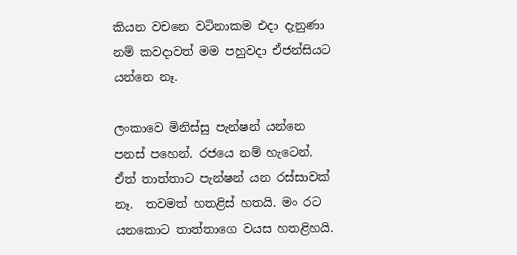කියන වචනෙ වටිනාකම එදා දැනුණා නම් කවදාවත් මම පහුවදා ඒජන්සියට යන්නෙ නෑ.

ලංකාවෙ මිනිස්සු පැන්ෂන් යන්නෙ පනස් පහෙන්. රජයෙ නම් හැටෙන්. ඒත් තාත්තාට පැන්ෂන් යන රස්සාවක් නෑ.  තවමත් හතළිස් හතයි. මං රට යනකොට තාත්තාගෙ වයස හතළිහයි.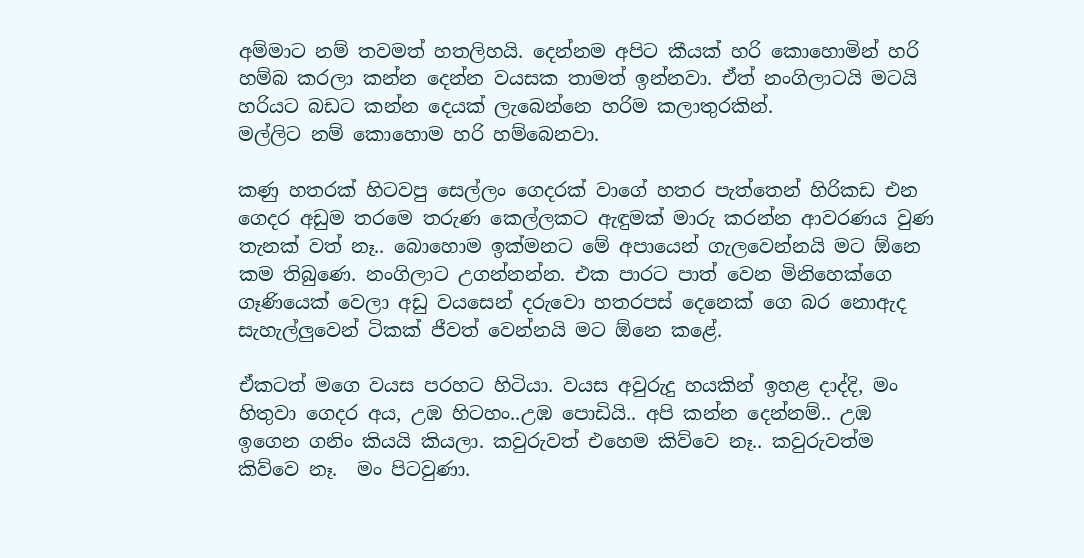අම්මාට නම් තවමත් හතලිහයි. දෙන්නම අපිට කීයක් හරි කොහොමින් හරි හම්බ කරලා කන්න දෙන්න වයසක තාමත් ඉන්නවා. ඒත් නංගිලාටයි මටයි හරියට බඩට කන්න දෙයක් ලැබෙන්නෙ හරිම කලාතුරකින්.
මල්ලිට නම් කොහොම හරි හම්බෙනවා.

කණු හතරක් හිටවපු සෙල්ලං ගෙදරක් වාගේ හතර පැත්තෙන් හිරිකඩ එන ගෙදර අඩුම තරමෙ තරුණ කෙල්ලකට ඇඳුමක් මාරු කරන්න ආවරණය වුණ තැනක් වත් නෑ.. බොහොම ඉක්මනට මේ අපායෙන් ගැලවෙන්නයි මට ඕනෙ කම තිබුණෙ. නංගිලාට උගන්නන්න. එක පාරට පාත් වෙන මිනිහෙක්ගෙ ගෑණියෙක් වෙලා අඩු වයසෙන් දරුවො හතරපස් දෙනෙක් ගෙ බර නොඇද සැහැල්ලුවෙන් ටිකක් ජීවත් වෙන්නයි මට ඕනෙ කළේ.

ඒකටත් මගෙ වයස පරහට හිටියා. වයස අවුරුදු හයකින් ඉහළ දාද්දි, මං හිතුවා ගෙදර අය, උඹ හිටහං..උඹ පොඩියි.. අපි කන්න දෙන්නම්.. උඹ ඉගෙන ගනිං කියයි කියලා. කවුරුවත් එහෙම කිව්වෙ නෑ.. කවුරුවත්ම කිව්වෙ නෑ.  මං පිටවුණා.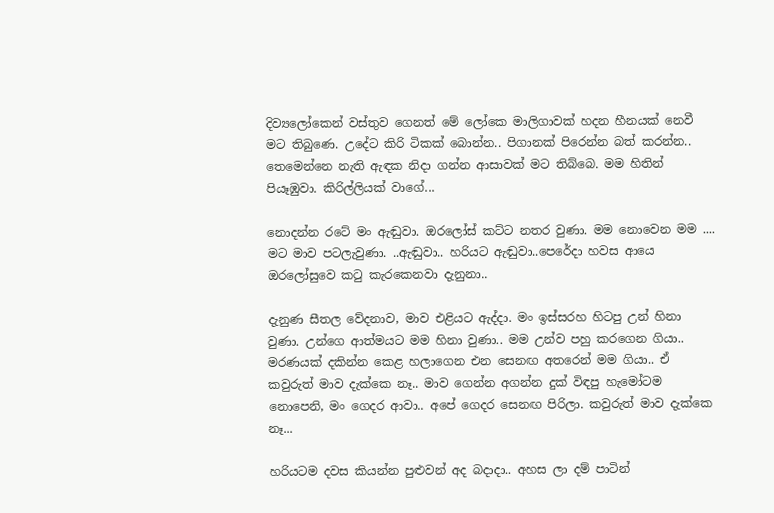දිව්‍යලෝකෙන් වස්තුව ගෙනත් මේ ලෝකෙ මාලිගාවක් හදන හීනයක් නෙවී මට තිබුණෙ. උදේට කිරි ටිකක් බොන්න.. පිගානක් පිරෙන්න බත් කරන්න.. තෙමෙන්නෙ නැති ඇඳක නිදා ගන්න ආසාවක් මට තිබ්බෙ. මම හිතින් පියෑඹුවා. කිරිල්ලියක් වාගේ...

නොදන්න රටේ මං ඇඬුවා. ඔරලෝස් කට්ට නතර වුණා. මම නොවෙන මම .... මට මාව පටලැවුණා. ..ඇඬුවා.. හරියට ඇඬුවා..පෙරේදා හවස ආයෙ ඔරලෝසුවෙ කටු කැරකෙනවා දැනුනා..

දැනුණ සීතල වේදනාව, මාව එළියට ඇද්දා. මං ඉස්සරහ හිටපු උන් හිනා වුණා. උන්ගෙ ආත්මයට මම හිනා වුණා.. මම උන්ව පහු කරගෙන ගියා.. මරණයක් දකින්න කෙළ හලාගෙන එන සෙනඟ අතරෙන් මම ගියා.. ඒ කවුරුත් මාව දැක්කෙ නෑ.. මාව ගෙන්න අගන්න දුක් විඳපු හැමෝටම නොපෙනි, මං ගෙදර ආවා.. අපේ ගෙදර සෙනඟ පිරිලා. කවුරුත් මාව දැක්කෙ නෑ...

හරියටම දවස කියන්න පුළුවන් අද බදාදා.. අහස ලා දම් පාටින්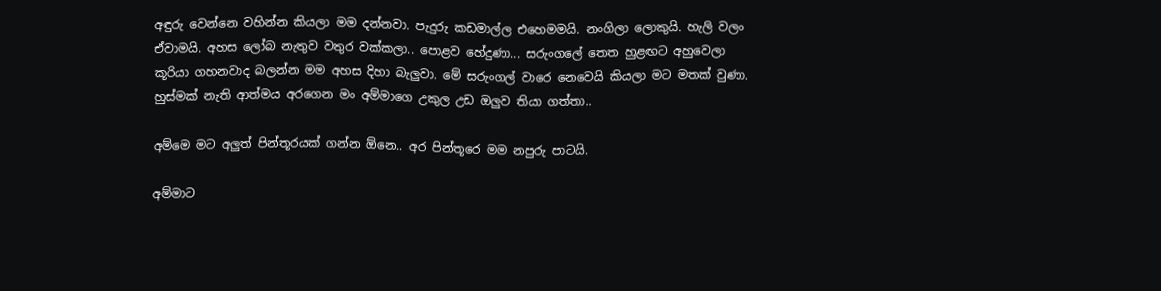අඳුරු වෙන්නෙ වහින්න කියලා මම දන්නවා. පැදුරු කඩමාල්ල එහෙමමයි. නංගිලා ලොකුයි. හැලි වලං ඒවාමයි. අහස ලෝබ නැතුව වතුර වක්කලා.. පොළව හේදුණා... සරුංගලේ තෙත හුළඟට අහුවෙලා කූරියා ගහනවාද බලන්න මම අහස දිහා බැලුවා. මේ සරුංගල් වාරෙ නෙවෙයි කියලා මට මතක් වුණා. හුස්මක් නැති ආත්මය අරගෙන මං අම්මාගෙ උකුල උඩ ඔලුව තියා ගත්තා..

අම්මෙ මට අලුත් පින්තූරයක් ගන්න ඕනෙ.. අර පින්තූරෙ මම නපුරු පාටයි.

අම්මාට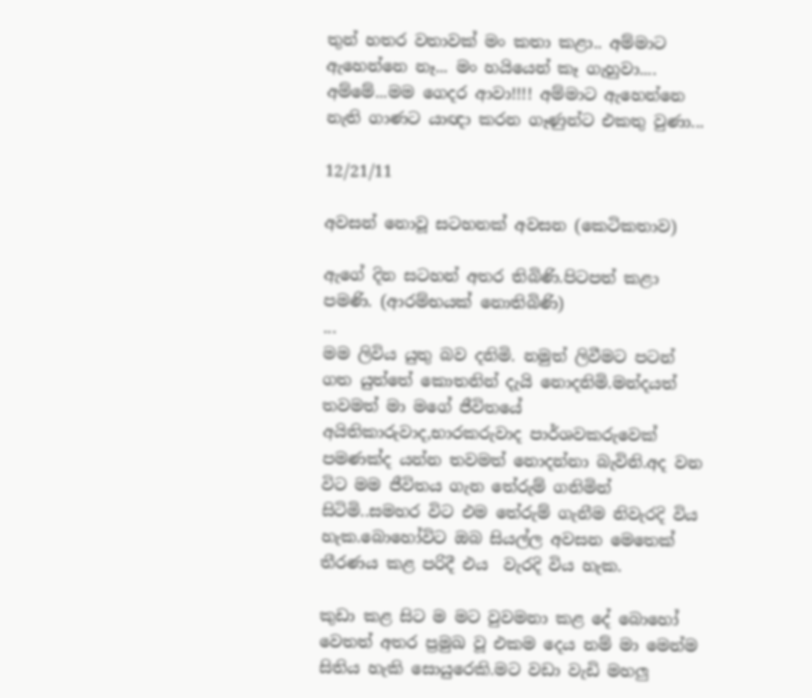තුන් හතර වතාවක් මං කතා කළා.. අම්මාට ඇහෙන්නෙ නෑ... මං හයියෙන් කෑ ගැහුවා.... අම්මේ...මම ගෙදර ආවා!!!! අම්මාට ඇහෙන්නෙ නැති ගාණට යාඥා කරන ගෑණුන්ට එකතු වුණා...

12/21/11

අවසන් නොවූ සටහනක් අවසන (කෙටිකතාව)

ඇගේ දින සටහන් අතර තිබිණි.පිටපත් කළා පමණි. (ආරම්භයක් නොතිබිණි)
...
මම ලිවිය යුතු බව දනිමි. නමුත් ලිවීමට පටන් ගත යුත්තේ කොතනින් දැයි නොදනිමි.මන්දයත් තවමත් මා මගේ ජීවිතයේ අයිතිකාරුවාද,භාරකරුවාද පාර්ශවකරුවෙක් පමණක්ද යන්න තවමත් නොදන්නා බැවිනි.අද වන විට මම ජීවිතය ගැන තේරුම් ගනිමින් සිටිමි..සමහර විට එම තේරුම් ගැනීම නිවැරදි විය හැක.බොහෝවිට ඔබ සියල්ල අවසන මෙතෙක් තීරණය කළ පරිදී එය  වැරදි විය හැක.

කුඩා කළ සිට ම මට වුවමනා කළ දේ බොහෝ වෙතත් අතර ප්‍රමුඛ වූ එකම දෙය නම් මා මෙන්ම සිතිය හැකි සොයුරෙකි.මට වඩා වැඩි මහලු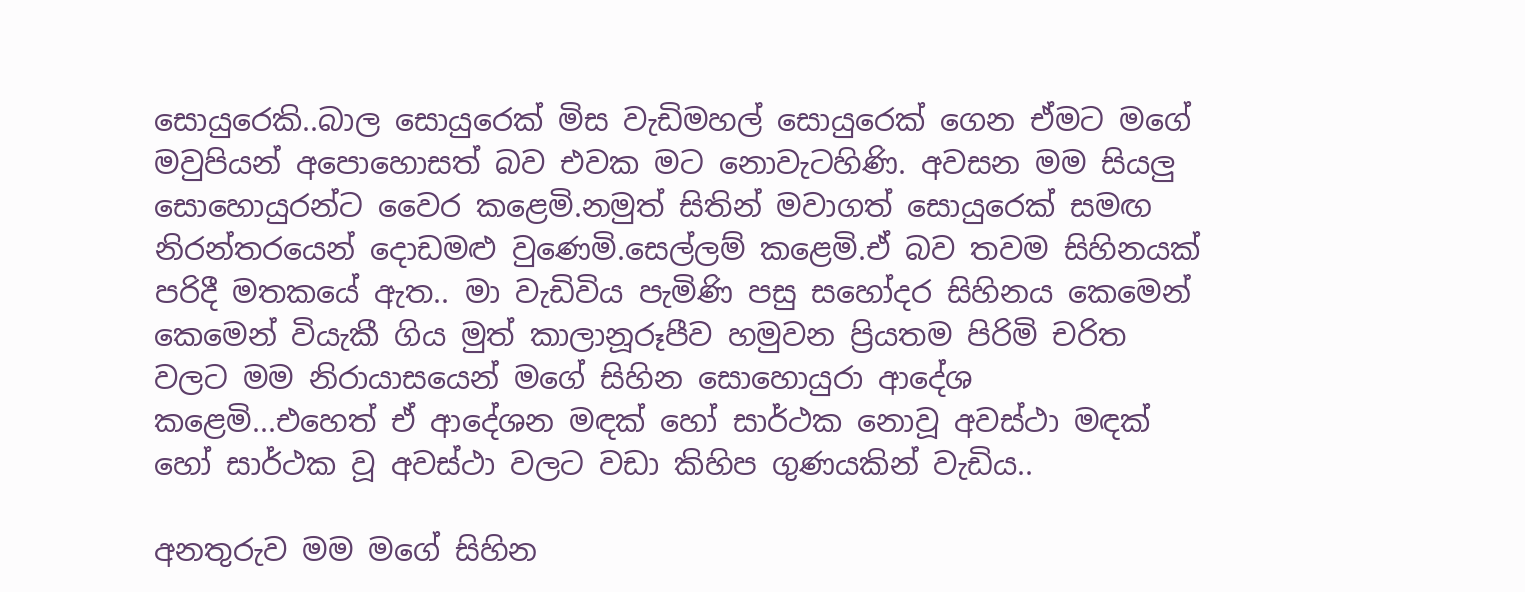සොයුරෙකි..බාල සොයුරෙක් මිස වැඩිමහල් සොයුරෙක් ගෙන ඒමට මගේ මවුපියන් අපොහොසත් බව එවක මට නොවැටහිණි. අවසන මම සියලු සොහොයුරන්ට වෛර කළෙමි.නමුත් සිතින් මවාගත් සොයුරෙක් සමඟ නිරන්තරයෙන් දොඩමළු වුණෙමි.සෙල්ලම් කළෙමි.ඒ බව තවම සිහිනයක් පරිදී මතකයේ ඇත.. මා වැඩිවිය පැමිණි පසු සහෝදර සිහිනය කෙමෙන් කෙමෙන් වියැකී ගිය මුත් කාලානූරූපීව හමුවන ප්‍රියතම පිරිමි චරිත වලට මම නිරායාසයෙන් මගේ සිහින සොහොයුරා ආදේශ කළෙමි...එහෙත් ඒ ආදේශන මඳක් හෝ සාර්ථක නොවූ අවස්ථා මඳක් හෝ සාර්ථක වූ අවස්ථා වලට වඩා කිහිප ගුණයකින් වැඩිය..

අනතුරුව මම මගේ සිහින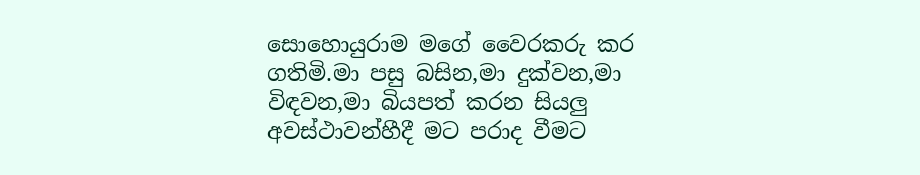සොහොයුරාම මගේ වෛරකරු කර ගතිමි.මා පසු බසින,මා දුක්වන,මා විඳවන,මා බියපත් කරන සියලු අවස්ථාවන්හීදී මට පරාද වීමට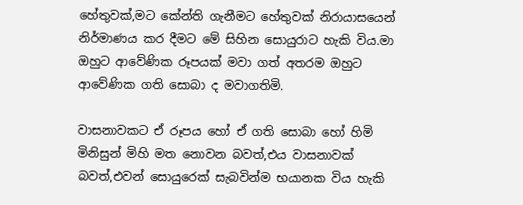හේතුවක්,මට කේන්ති ගැනීමට හේතුවක් නිරායාසයෙන් නිර්මාණය කර දීමට මේ සිහින සොයුරාට හැකි විය.මා ඔහුට ආවේණික රූපයක් මවා ගත් අතරම ඔහුට ආවේණික ගති සොබා ද මවාගතිමි.

වාසනාවකට ඒ රූපය හෝ ඒ ගති සොබා හෝ හිමි මිනිසුන් මිහි මත නොවන බවත්,එය වාසනාවක් බවත්,එවන් සොයුරෙක් සැබවින්ම භයානක විය හැකි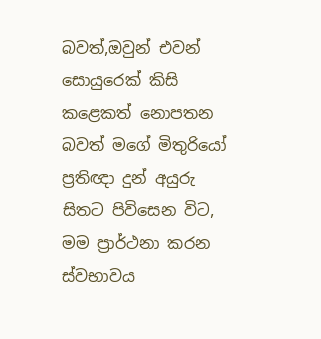බවත්,ඔවුන් එවන් සොයුරෙක් කිසි කළෙකත් නොපතන බවත් මගේ මිතුරියෝ ප්‍රතිඥා දුන් අයුරු සිතට පිවිසෙන විට, මම ප්‍රාර්ථනා කරන ස්වභාවය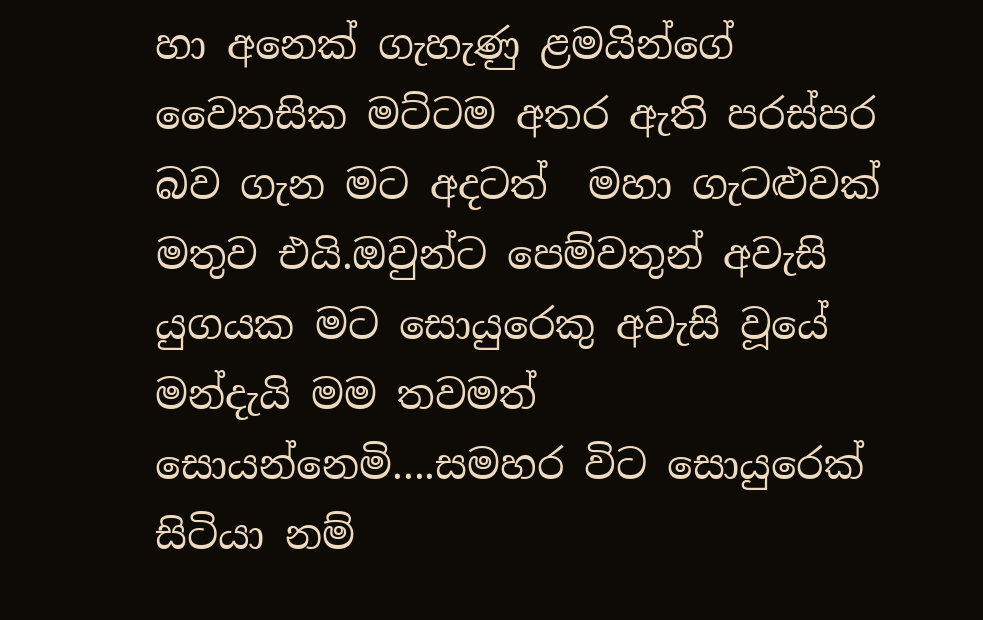හා අනෙක් ගැහැණු ළමයින්ගේ වෛතසික මට්ටම අතර ඇති පරස්පර බව ගැන මට අදටත්  මහා ගැටළුවක් මතුව එයි.ඔවුන්ට පෙම්වතුන් අවැසි යුගයක මට සොයුරෙකු අවැසි වූයේ මන්දැයි මම තවමත් සොයන්නෙමි....සමහර විට සොයුරෙක් සිටියා නම්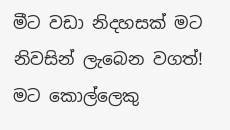මීට වඩා නිදහසක් මට නිවසින් ලැබෙන වගත්! මට කොල්ලෙකු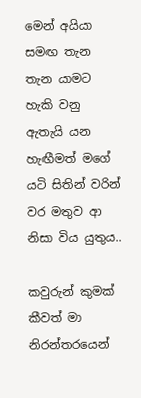මෙන් අයියා සමඟ තැන තැන යාමට හැකි වනු ඇතැයි යන හැඟීමත් මගේ යටි සිතින් වරින් වර මතුව ආ නිසා විය යුතුය..

කවුරුන් කුමක් කීවත් මා නිරන්තරයෙන්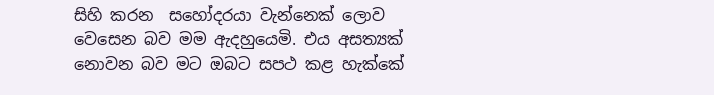සිහි කරන  සහෝදරයා වැන්නෙක් ලොව වෙසෙන බව මම ඇදහුයෙමි. එය අසත්‍යක් නොවන බව මට ඔබට සපථ කළ හැක්කේ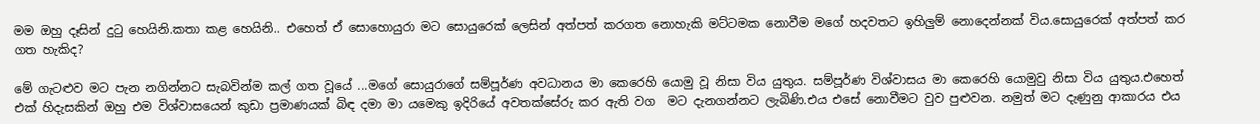මම ඔහු දෑසින් දුටු හෙයිනි.කතා කළ හෙයිනි.. එහෙත් ඒ සොහොයුරා මට සොයුරෙක් ලෙසින් අත්පත් කරගත නොහැකි මට්ටමක නොවීම මගේ හදවතට ඉහිලුම් නොදෙන්නක් විය.සොයුරෙක් අත්පත් කර ගත හැකිද?

මේ ගැටළුව මට පැන නගින්නට සැබවින්ම කල් ගත වූයේ ...මගේ සොයුරාගේ සම්පූර්ණ අවධානය මා කෙරෙහි යොමු වූ නිසා විය යුතුය. සම්පූර්ණ විශ්වාසය මා කෙරෙහි යොමුවු නිසා විය යුතුය.එහෙත් එක් හිදැසකින් ඔහු එම විශ්වාසයෙන් කුඩා ප්‍රමාණයක් බිඳ දමා මා යමෙකු ඉදිරියේ අවතක්සේරු කර ඇති වග  මට දැනගන්නට ලැබිණි.එය එසේ නොවීමට වුව පුළුවන. නමුත් මට දැණුනු ආකාරය එය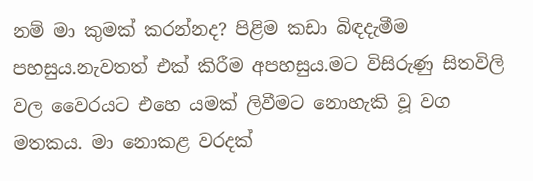නම් මා කුමක් කරන්නද? පිළිම කඩා බිඳදැමීම පහසුය.නැවතත් එක් කිරීම අපහසුය.මට විසිරුණු සිතවිලි වල වෛරයට එහෙ යමක් ලිවීමට නොහැකි වූ වග මතකය. මා නොකළ වරදක්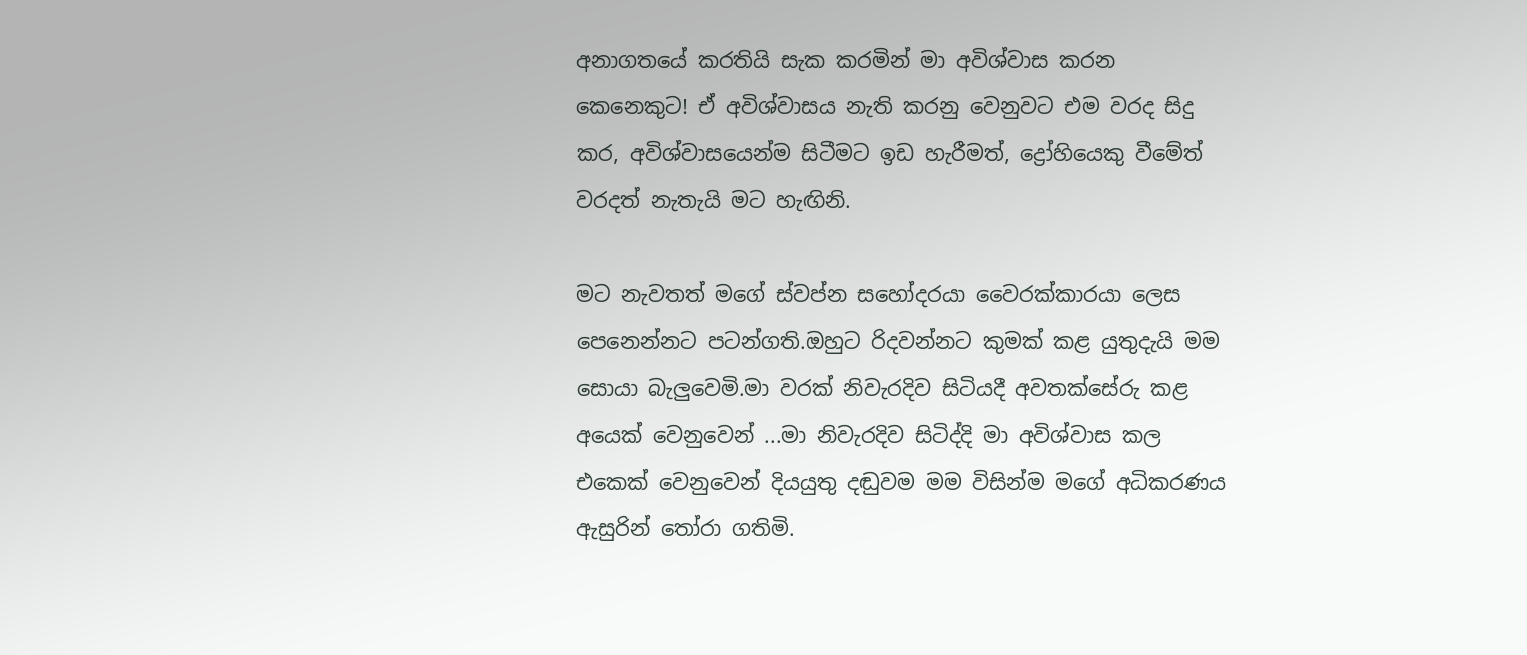අනාගතයේ කරතියි සැක කරමින් මා අවිශ්වාස කරන කෙනෙකුට! ඒ අවිශ්වාසය නැති කරනු වෙනුවට එම වරද සිදු කර, අවිශ්වාසයෙන්ම සිටීමට ඉඩ හැරීමත්, ද්‍රෝහියෙකු වීමේත් වරදත් නැතැයි මට හැඟිනි.

මට නැවතත් මගේ ස්වප්න සහෝදරයා වෛරක්කාරයා ලෙස පෙනෙන්නට පටන්ගති.ඔහුට රිදවන්නට කුමක් කළ යුතුදැයි මම සොයා බැලුවෙමි.මා වරක් නිවැරදිව සිටියදී අවතක්සේරු කළ අයෙක් වෙනුවෙන් ...මා නිවැරදිව සිටිද්දි මා අවිශ්වාස කල එකෙක් වෙනුවෙන් දියයුතු දඬුවම මම විසින්ම මගේ අධිකරණය ඇසුරින් තෝරා ගතිමි.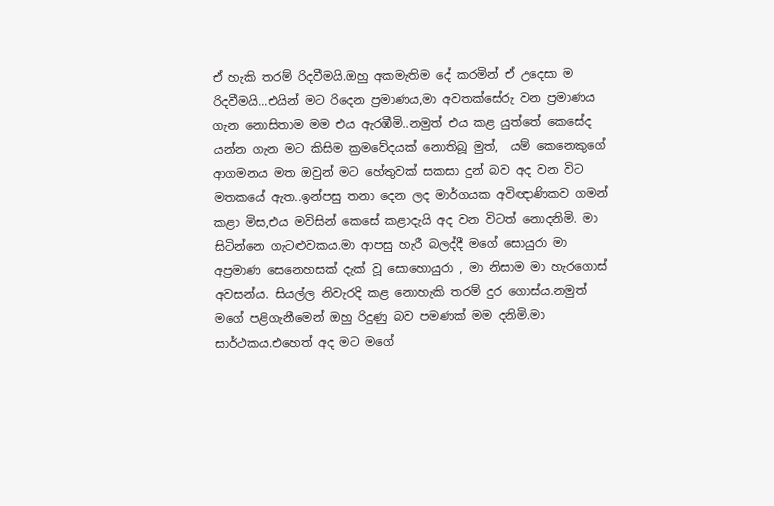ඒ හැකි තරම් රිදවීමයි.ඔහු අකමැතිම දේ කරමින් ඒ උදෙසා ම රිදවීමයි...එයින් මට රිදෙන ප්‍රමාණය,මා අවතක්සේරු වන ප්‍රමාණය ගැන නොසිතාම මම එය ඇරඹීමි..නමුත් එය කළ යුත්තේ කෙසේද යන්න ගැන මට කිසිම ක්‍රමවේදයක් නොතිබූ මුත්,  යම් කෙනෙකුගේ ආගමනය මත ඔවුන් මට හේතුවක් සකසා දුන් බව අද වන විට මතකයේ ඇත..ඉන්පසු තනා දෙන ලද මාර්ගයක අවිඥාණිකව ගමන් කළා මිස,එය මවිසින් කෙසේ කළාදැයි අද වන විටත් නොදනිමි. මා සිටින්නෙ ගැටළුවකය.මා ආපසු හැරී බලද්දී මගේ සොයුරා මා අප්‍රමාණ සෙනෙහසක් දැක් වූ සොහොයුරා , මා නිසාම මා හැරගොස් අවසන්ය. සියල්ල නිවැරදි කළ නොහැකි තරම් දුර ගොස්ය.නමුත් මගේ පළිගැනීමෙන් ඔහු රිදුණු බව පමණක් මම දනිමි.මා සාර්ථකය.එහෙත් අද මට මගේ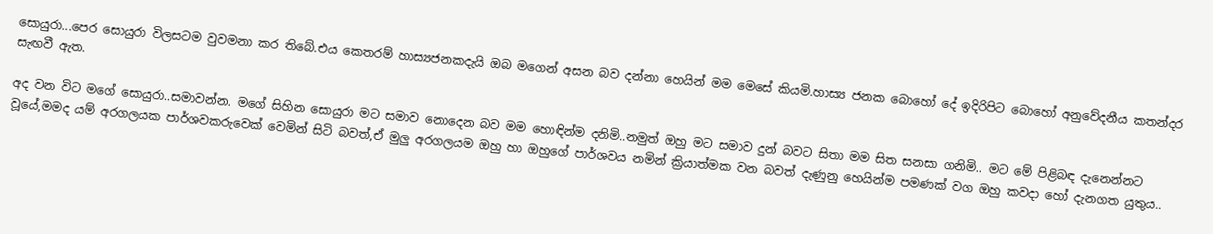සොයුරා...පෙර සොයුරා විලසටම වුවමනා කර තිබේ.එය කෙතරම් හාස්‍යජනකදැයි ඔබ මගෙන් අසන බව දන්නා හෙයින් මම මෙසේ කියමි.හාස්‍ය ජනක බොහෝ දේ ඉදිරිපිට බොහෝ අනුවේදනීය කතන්දර සැඟවී ඇත.

අද වන විට මගේ සොයුරා..සමාවන්න. මගේ සිහින සොයුරා මට සමාව නොදෙන බව මම හොඳින්ම දනිමි..නමුත් ඔහු මට සමාව දුන් බවට සිතා මම සිත සනසා ගනිමි.. මට මේ පිළිබඳ දැනෙන්නට වූයේ,මමද යම් අරගලයක පාර්ශවකරුවෙක් වෙමින් සිටි බවත්,ඒ මුලු අරගලයම ඔහු හා ඔහුගේ පාර්ශවය නමින් ක්‍රියාත්මක වන බවත් දැණුනු හෙයින්ම පමණක් වග ඔහු කවදා හෝ දැනගත යුතුය..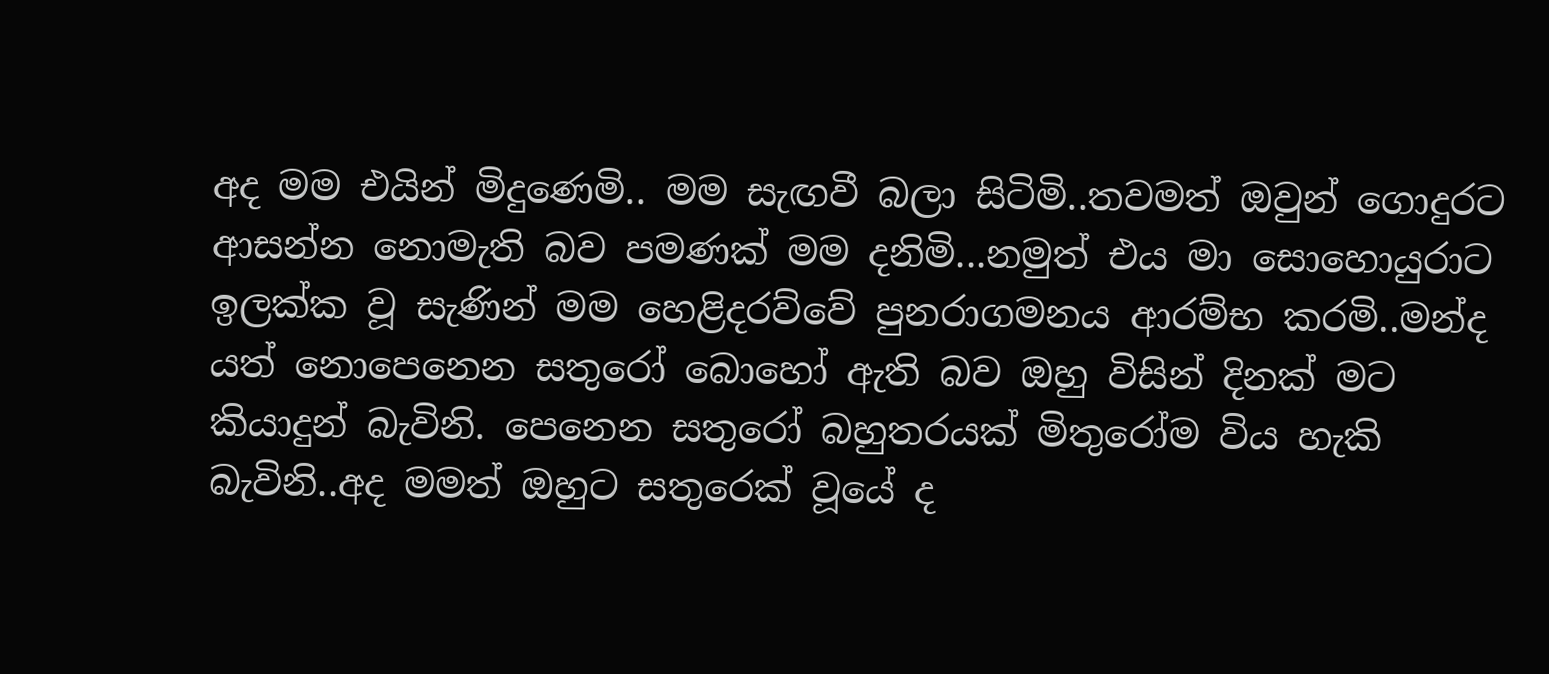අද මම එයින් මිදුණෙමි.. මම සැඟවී බලා සිටිමි..තවමත් ඔවුන් ගොදුරට ආසන්න නොමැති බව පමණක් මම දනිමි...නමුත් එය මා සොහොයුරාට ඉලක්ක වූ සැණින් මම හෙළිදරව්වේ පුනරාගමනය ආරම්භ කරමි..මන්ද යත් නොපෙනෙන සතුරෝ බොහෝ ඇති බව ඔහු විසින් දිනක් මට කියාදුන් බැවිනි. පෙනෙන සතුරෝ බහුතරයක් මිතුරෝම විය හැකි බැවිනි..අද මමත් ඔහුට සතුරෙක් වූයේ ද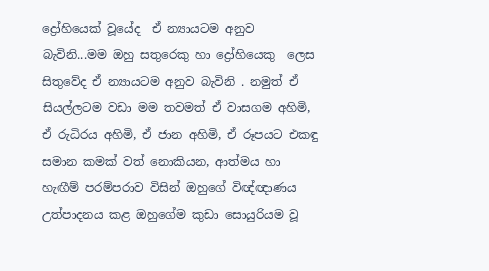ද්‍රෝහියෙක් වූයේද  ඒ න්‍යායටම අනුව බැවිනි...මම ඔහු සතුරෙකු හා ද්‍රෝහියෙකු  ලෙස සිතුවේද ඒ න්‍යායටම අනුව බැවිනි . නමුත් ඒ සියල්ලටම වඩා මම තවමත් ඒ වාසගම අහිමි, ඒ රුධිරය අහිමි, ඒ ජාන අහිමි, ඒ රූපයට එකඳු සමාන කමක් වත් නොකියන, ආත්මය හා හැඟීම් පරම්පරාව විසින් ඔහුගේ විඥ්ඥාණය උත්පාදනය කළ ඔහුගේම කුඩා සොයුරියම වූ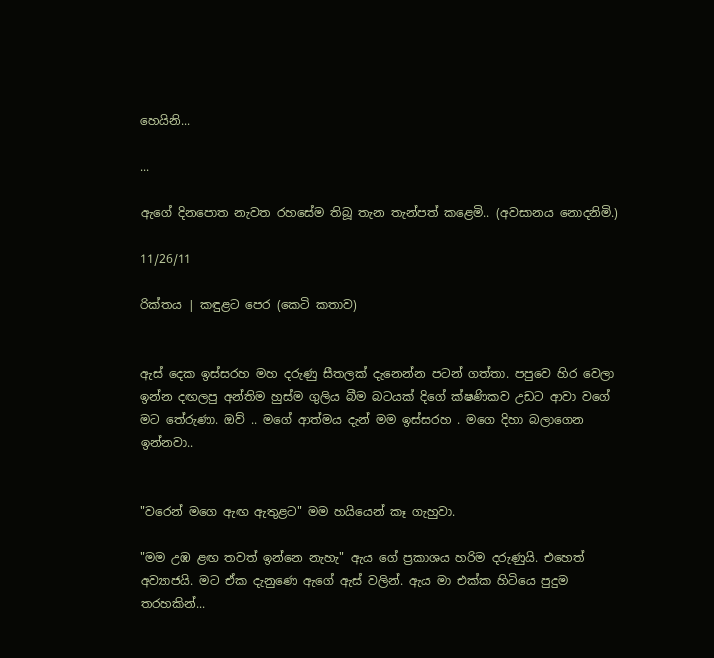හෙයිනි...

...

ඇගේ දිනපොත නැවත රහසේම තිබූ තැන තැන්පත් කළෙමි.. (අවසානය නොදනිමි.)

11/26/11

රික්තය | කඳුළට පෙර (කෙටි කතාව)


ඇස් දෙක ඉස්සරහ මහ දරුණු සීතලක් දැනෙන්න පටන් ගත්තා. පපුවෙ හිර වෙලා ඉන්න දඟලපු අන්තිම හුස්ම ගුලිය බීම බටයක් දිගේ ක්ෂණිකව උඩට ආවා වගේ මට තේරුණා. ඔව් .. මගේ ආත්මය දැන් මම ඉස්සරහ . මගෙ දිහා බලාගෙන ඉන්නවා..


"වරෙන් මගෙ ඇඟ ඇතුළට" මම හයියෙන් කෑ ගැහුවා.

"මම උඹ ළඟ තවත් ඉන්නෙ නැහැ" ඇය ගේ ප්‍රකාශය හරිම දරුණුයි. එහෙත් අව්‍යාජයි. මට ඒක දැනුණෙ ඇගේ ඇස් වලින්. ඇය මා එක්ක හිටියෙ පුදුම තරහකින්...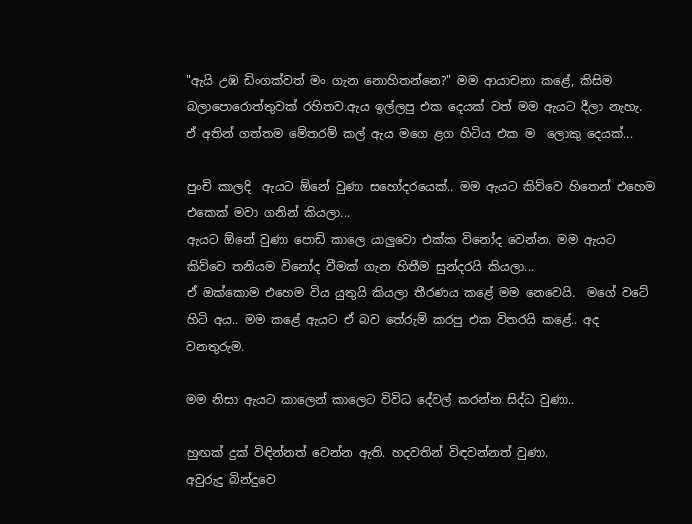"ඇයි උඹ ඩිංගක්වත් මං ගැන නොහිතන්නෙ?" මම ආයාචනා කළේ, කිසිම බලාපොරොත්තුවක් රහිතව.ඇය ඉල්ලපු එක දෙයක් වත් මම ඇයට දීලා නැහැ.  ඒ අතින් ගත්තම මේතරම් කල් ඇය මගෙ ළග හිටිය එක ම  ලොකු දෙයක්...

පුංචි කාලදි  ඇයට ඕනේ වුණා සහෝදරයෙක්.. මම ඇයට කිව්වෙ හිතෙන් එහෙම එකෙක් මවා ගනින් කියලා...
ඇයට ඕනේ වුණා පොඩි කාලෙ යාලුවො එක්ක විනෝද වෙන්න. මම ඇයට කිව්වෙ තනියම විනෝද වීමක් ගැන හිතීම සුන්දරයි කියලා...
ඒ ඔක්කොම එහෙම විය යුතුයි කියලා තීරණය කළේ මම නෙවෙයි.  මගේ වටේ හිටි අය.. මම කළේ ඇයට ඒ බව තේරුම් කරපු එක විතරයි කළේ.. අද වනතුරුම.

මම නිසා ඇයට කාලෙන් කාලෙට විවිධ දේවල් කරන්න සිද්ධ වුණා..

හුඟක් දුක් විඳින්නත් වෙන්න ඇති. හදවතින් විඳවන්නත් වුණා.
අවුරුදු බින්දුවෙ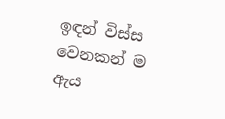ඉඳන් විස්ස වෙනකන් ම ඇය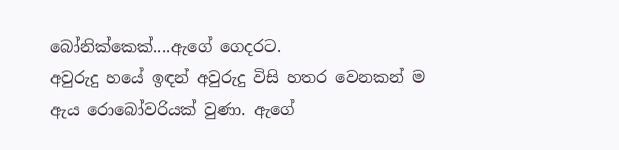බෝනික්කෙක්....ඇගේ ගෙදරට.
අවුරුදු හයේ ඉඳන් අවුරුදු විසි හතර වෙනකන් ම ඇය රොබෝවරියක් වුණා. ඇගේ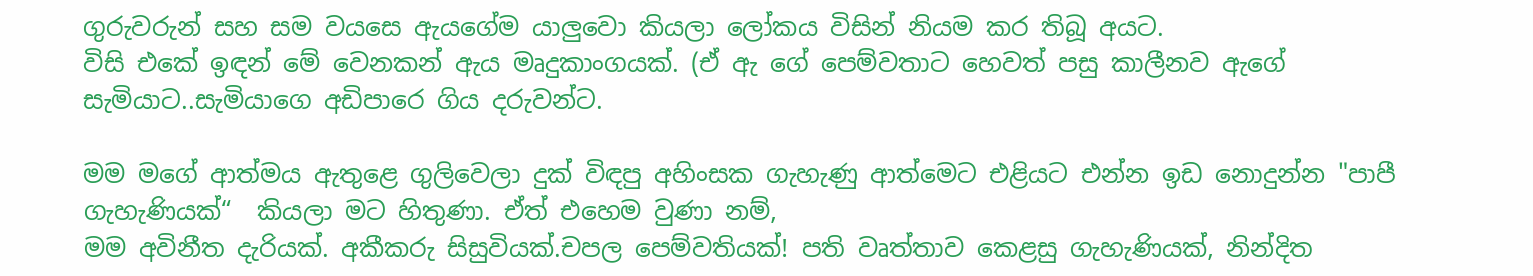ගුරුවරුන් සහ සම වයසෙ ඇයගේම යාලුවො කියලා ලෝකය විසින් නියම කර තිබූ අයට.
විසි එකේ ඉඳන් මේ වෙනකන් ඇය මෘදුකාංගයක්. (ඒ ඇ ගේ පෙම්වතාට හෙවත් පසු කාලීනව ඇගේ සැමියාට..සැමියාගෙ අඩිපාරෙ ගිය දරුවන්ට.

මම මගේ ආත්මය ඇතුළෙ ගුලිවෙලා දුක් විඳපු අහිංසක ගැහැණු ආත්මෙට එළියට එන්න ඉඩ නොදුන්න "පාපී ගැහැණියක්“  කියලා මට හිතුණා. ඒත් එහෙම වුණා නම්,
මම අවිනීත දැරියක්. අකීකරු සිසුවියක්.චපල පෙම්වතියක්! පති වෘත්තාව කෙළසු ගැහැණියක්, නින්දිත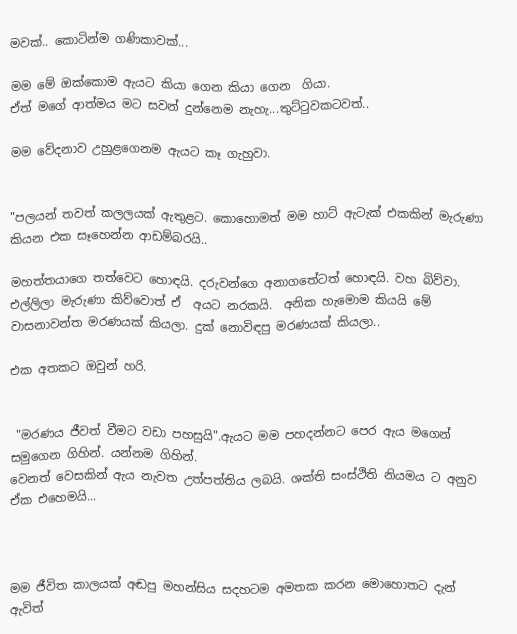මවක්.. කොටින්ම ගණිකාවක්...

මම මේ ඔක්කොම ඇයට කියා ගෙන කියා ගෙන  ගියා.
ඒත් මගේ ආත්මය මට සවන් දුන්නෙම නැහැ...තුට්ටුවකටවත්..

මම වේදනාව උහුළගෙනම ඇයට කෑ ගැහුවා.


"පලයන් තවත් කලලයක් ඇතුළට. කොහොමත් මම හාට් ඇටැක් එකකින් මැරුණා කියන එක සෑහෙන්න ආඩම්බරයි..

මහත්තයාගෙ තත්වෙට හොඳයි. දරුවන්ගෙ අනාගතේටත් හොඳයි. වහ බිව්වා. එල්ලිලා මැරුණා කිව්වොත් ඒ  අයට නරකයි.  අනික හැමොම කියයි මේ වාසනාවන්ත මරණයක් කියලා. දුක් නොවිඳපු මරණයක් කියලා..

එක අතකට ඔවුන් හරි.


 "මරණය ජීවත් වීමට වඩා පහසුයි".ඇයට මම පහදන්නට පෙර ඇය මගෙන් සමුගෙන ගිහින්. යන්නම ගිහින්.
වෙනත් වෙසකින් ඇය නැවත උත්පත්තිය ලබයි. ශක්ති සංස්ථිති නියමය ට අනුව ඒක එහෙමයි...



මම ජීවිත කාලයක් අඬපු මහන්සිය සදහටම අමතක කරන මොහොතට දැන් ඇවිත්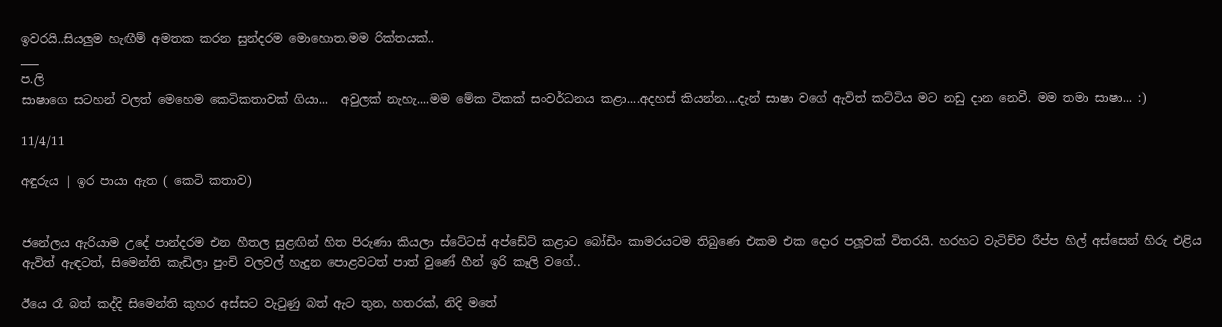ඉවරයි..සියලුම හැඟීම් අමතක කරන සුන්දරම මොහොත.මම රික්තයක්..
___
ප.ලි
සාෂාගෙ සටහන් වලත් මෙහෙම කෙටිකතාවක් ගියා...  අවුලක් නැහැ....මම මේක ටිකක් සංවර්ධනය කළා....අදහස් කියන්න....දැන් සාෂා වගේ ඇවිත් කට්ටිය මට නඩු දාන නෙවී. මම තමා සාෂා... :)

11/4/11

අඳුරුය | ඉර පායා ඇත ( කෙටි කතාව)


ජනේලය ඇරියාම උදේ පාන්දරම එන හීතල සුළඟින් හිත පිරුණා කියලා ස්ටේටස් අප්ඩේට් කළාට බෝඩිං කාමරයටම තිබුණෙ එකම එක දොර පලූවක් විතරයි. හරහට වැටිච්ච රීප්ප හිල් අස්සෙන් හිරු එළිය ඇවිත් ඇඳටත්, සිමෙන්ති කැඩිලා පුංචි වලවල් හැදුන පොළවටත් පාත් වුණේ හීන් ඉරි කෑලි වගේ..

ඊයෙ රෑ බත් කද්දි සිමෙන්ති කුහර අස්සට වැටුණු බත් ඇට තුන, හතරක්, නිදි මතේ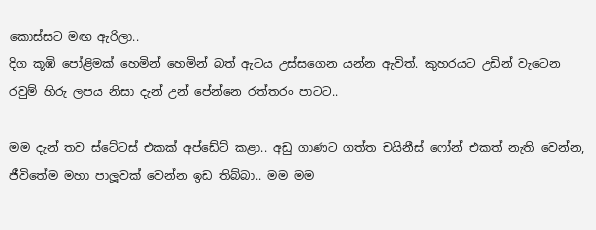කොස්සට මඟ ඇරිලා..
දිග කූඹි පෝළිමක් හෙමින් හෙමින් බත් ඇටය උස්සගෙන යන්න ඇවිත්. කුහරයට උඩින් වැටෙන රවුම් හිරු ලපය නිසා දැන් උන් පේන්නෙ රත්තරං පාටට..

මම දැන් තව ස්ටේටස් එකක් අප්ඩේට් කළා.. අඩු ගාණට ගත්ත චයිනීස් ෆෝන් එකත් නැති වෙන්න, ජීවිතේම මහා පාලූවක් වෙන්න ඉඩ තිබ්බා.. මම මම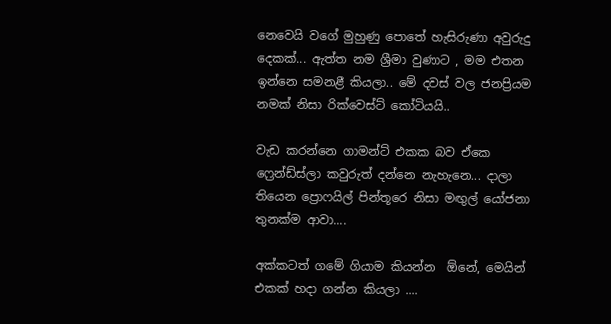නෙවෙයි වගේ මුහුණු පොතේ හැසිරුණා අවුරුදු දෙකක්... ඇත්ත නම ශ්‍රීමා වුණාට , මම එතන ඉන්නෙ සමනළී කියලා.. මේ දවස් වල ජනප්‍රියම නමක් නිසා රික්වෙස්ට් කෝටියයි..

වැඩ කරන්නෙ ගාමන්ට් එකක බව ඒකෙ ෆ්‍රෙන්ඩ්ස්ලා කවුරුත් දන්නෙ නැහැනෙ... දාලා තියෙන ප්‍රොෆයිල් පින්තූරෙ නිසා මඟුල් යෝජනා තුනක්ම ආවා....

අක්කටත් ගමේ ගියාම කියන්න  ඕනේ, මෙයින් එකක් හදා ගන්න කියලා ....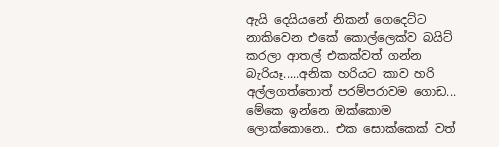ඇයි දෙයියනේ නිකන් ගෙදෙට්ට නාකිවෙන එකේ කොල්ලෙක්ව බයිට් කරලා ආතල් එකක්වත් ගන්න බැරියෑ.....අනික හරියට කාව හරි අල්ලගත්තොත් පරම්පරාවම ගොඩ... මේකෙ ඉන්නෙ ඔක්කොම ලොක්කොනෙ.. එක සොක්කෙක් වත්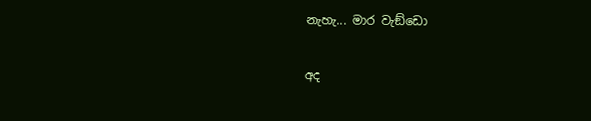නැහැ... මාර වැඞ්ඩො

අද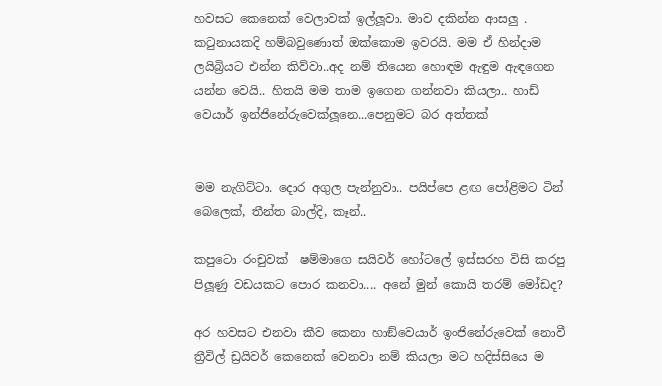හවසට කෙනෙක් වෙලාවක් ඉල්ලූවා. මාව දකින්න ආසලු . කටුනායකදි හම්බවුණොත් ඔක්කොම ඉවරයි. මම ඒ හින්දාම ලයිබ්‍රියට එන්න කිව්වා..අද නම් තියෙන හොඳම ඇඳුම ඇඳගෙන යන්න වෙයි.. හිතයි මම තාම ඉගෙන ගන්නවා කියලා.. හාඩ් වෙයාර් ඉන්ජිනේරුවෙක්ලූනෙ...පෙනුමට බර අත්තක්


මම නැගිට්ටා. දොර අගුල පැන්නුවා.. පයිප්පෙ ළඟ පෝළිමට ටින් බෙලෙක්, තීන්ත බාල්දි, කෑන්..

කපුටො රංචුවක්  ෂම්මාගෙ සයිවර් හෝටලේ ඉස්සරහ විසි කරපු පිලූණු වඩයකට පොර කනවා.... අනේ මුන් කොයි තරම් මෝඩද?

අර හවසට එනවා කීව කෙනා හාඞ්වෙයාර් ඉංජිනේරුවෙක් නොවී ත්‍රීවිල් ඩ්‍රයිවර් කෙනෙක් වෙනවා නම් කියලා මට හදිස්සියෙ ම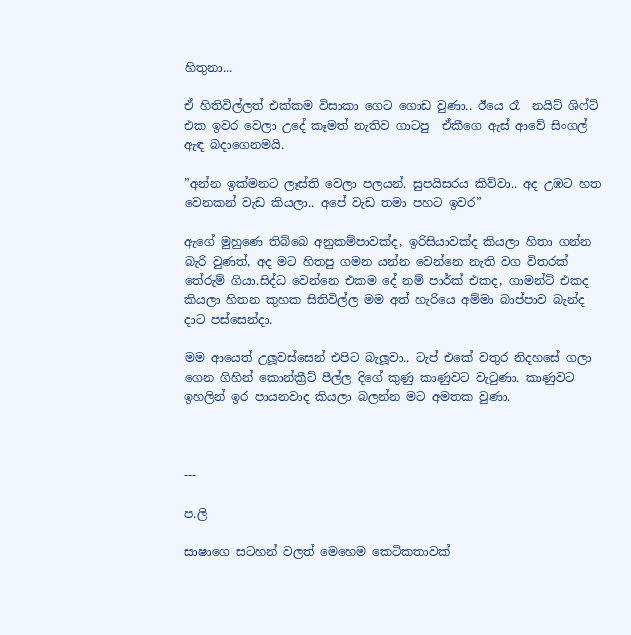හිතුනා...

ඒ හිතිවිල්ලත් එක්කම විසාකා ගෙට ගොඩ වුණා.. ඊයෙ රෑ  නයිට් ශිෆ්ට් එක ඉවර වෙලා උදේ කෑමත් නැතිව ගාටපු  ඒකීගෙ ඇස් ආවේ සිංගල් ඇඳ බදාගෙනමයි.

”අන්න ඉක්මනට ලෑස්ති වෙලා පලයන්. සුපයිසරය කිව්වා.. අද උඹට හත වෙනකන් වැඩ කියලා.. අපේ වැඩ තමා පහට ඉවර”

ඇගේ මුහුණෙ තිබ්බෙ අනුකම්පාවක්ද, ඉරිසියාවක්ද කියලා හිතා ගන්න බැරි වුණත්, අද මට හිතපු ගමන යන්න වෙන්නෙ නැති වග විතරක් තේරුම් ගියා.සිද්ධ වෙන්නෙ එකම දේ නම් පාර්ක් එකද, ගාමන්ට් එකද කියලා හිතන කුහක සිතිවිල්ල මම අත් හැරියෙ අම්මා බාප්පාව බැන්ද දාට පස්සෙන්දා.

මම ආයෙත් උලූවස්සෙන් එපිට බැලූවා.. ටැප් එකේ වතුර නිදහසේ ගලා ගෙන ගිහින් කොන්ක්‍රීට් පීල්ල දිගේ කුණු කාණුවට වැටුණා. කාණුවට ඉහලින් ඉර පායනවාද කියලා බලන්න මට අමතක වුණා.



---

ප.ලි

සාෂාගෙ සටහන් වලත් මෙහෙම කෙටිකතාවක්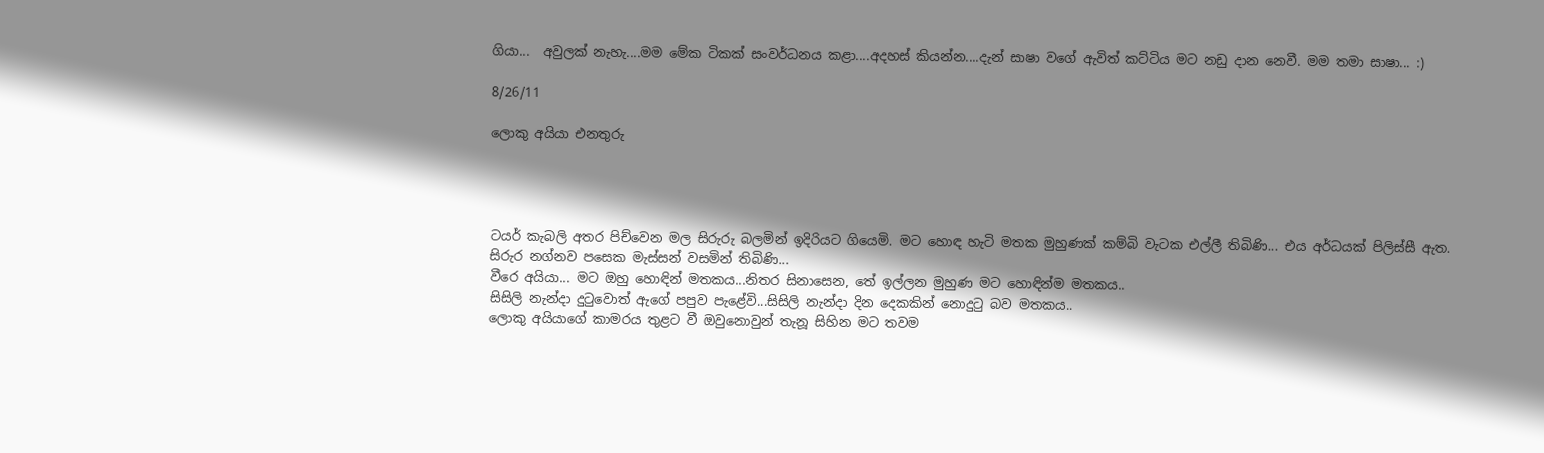ගියා...  අවුලක් නැහැ....මම මේක ටිකක් සංවර්ධනය කළා....අදහස් කියන්න....දැන් සාෂා වගේ ඇවිත් කට්ටිය මට නඩු දාන නෙවී. මම තමා සාෂා... :)

8/26/11

ලොකු අයියා එනතුරු




ටයර් කැබලි අතර පිච්වෙන මල සිරුරු බලමින් ඉදිරියට ගියෙමි. මට හොඳ හැටි මතක මුහුණක් කම්බි වැටක එල්ලී තිබිණි... එය අර්ධයක් පිලිස්සී ඇත.
සිරුර නග්නව පසෙක මැස්සන් වසමින් තිබිණි...
වීරෙ අයියා... මට ඔහු හොඳින් මතකය...නිතර සිනාසෙන, තේ ඉල්ලන මුහුණ මට හොඳින්ම මතකය..
සිසිලි නැන්දා දුටුවොත් ඇගේ පපුව පැළේවි...සිසිලි නැන්දා දින දෙකකින් නොදුටු බව මතකය..
ලොකු අයියාගේ කාමරය තුළට වී ඔවුනොවුන්‍ තැනූ සිහින මට තවම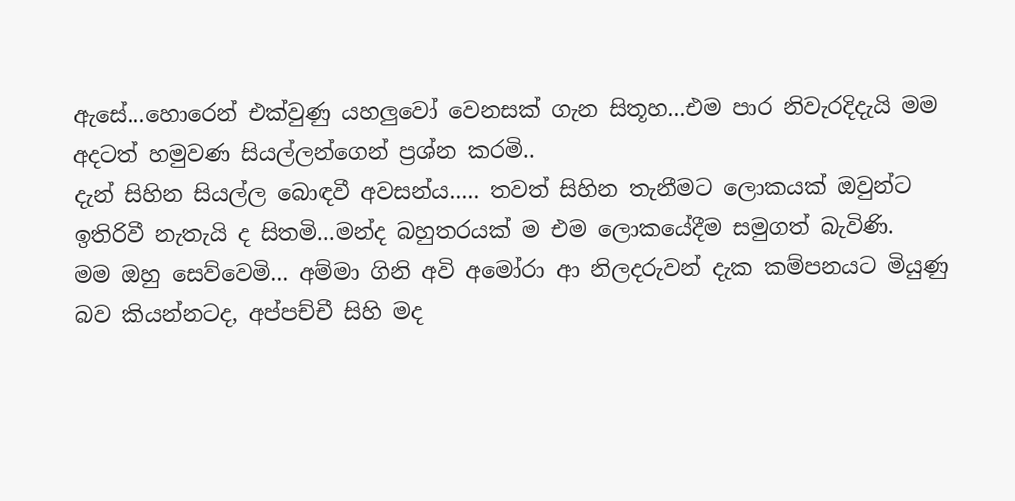ඇසේ...හොරෙන් එක්වුණු යහලුවෝ වෙනසක් ගැන සිතූහ...එම පාර නිවැරදිදැයි මම අදටත් හමුවණ සියල්ලන්ගෙන් ප්‍රශ්න කරමි..
දැන් සිහින සියල්ල බොඳවී අවසන්ය..... තවත් සිහින තැනීමට ලොකයක් ඔවුන්ට ඉතිරිවී නැතැයි ද සිතමි...මන්ද බහුතරයක් ම එම ලොකයේදීම සමුගත් බැවිණි.
මම ඔහු සෙව්වෙමි... අම්මා ගිනි අවි අමෝරා ආ නිලදරුවන් දැක කම්පනයට මියුණු බව කියන්නටද, අප්පච්චී සිහි මද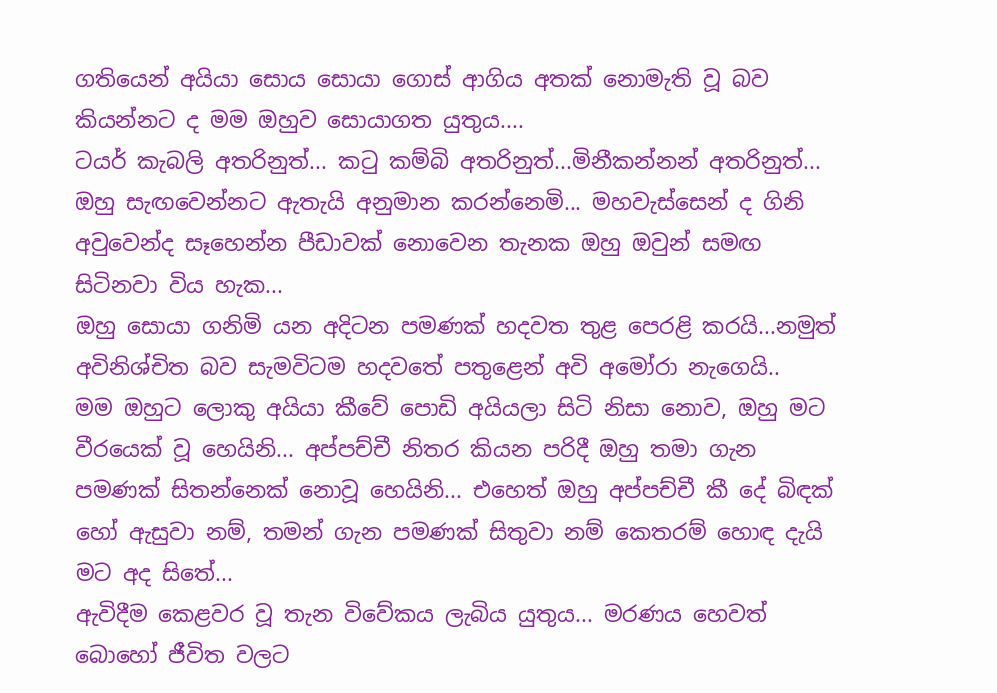ගතියෙන් අයියා සොය සොයා ගොස් ආගිය අතක් නොමැති වූ බව කියන්නට ද මම ඔහුව සොයාගත යුතුය....
ටයර් කැබලි අතරිනුත්... කටු කම්බි අතරිනුත්...මිනීකන්නන් අතරිනුත්... ඔහු සැඟවෙන්නට ඇතැයි අනුමාන කරන්නෙමි... මහවැස්සෙන් ද ගිනි අවුවෙන්ද සෑහෙන්න පීඩාවක් නොවෙන තැනක ඔහු ඔවුන් සමඟ සිටිනවා විය හැක...
ඔහු සොයා ගනිමි යන අදිටන පමණක් හදවත තුළ පෙරළි කරයි...නමුත් අවිනිශ්චිත බව සැමවිටම හදවතේ පතුළෙන් අවි අමෝරා නැගෙයි..
මම ඔහුට ලොකු අයියා කීවේ පොඩි අයියලා සිටි නිසා නොව, ඔහු මට වීරයෙක් වූ හෙයිනි... අප්පච්චී නිතර කියන පරිදී ඔහු තමා ගැන පමණක් සිතන්නෙක් නොවූ හෙයිනි... එහෙත් ඔහු අප්පච්චී කී දේ බිඳක් හෝ ඇසුවා නම්, තමන් ගැන පමණක් සිතුවා නම් කෙතරම් හොඳ දැයි මට අද සිතේ...
ඇවිදීම කෙළවර වූ තැන විවේකය ලැබිය යුතුය... මරණය හෙවත් බොහෝ ජීවිත වලට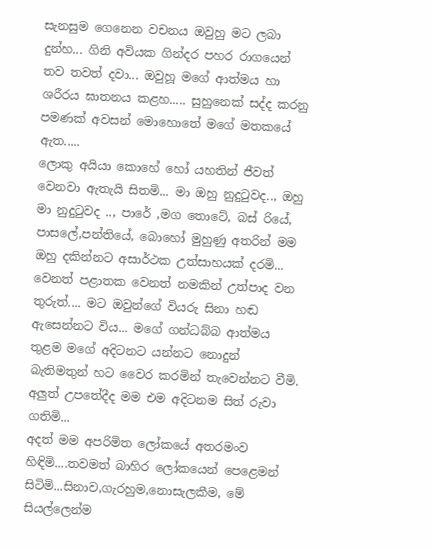සැනසුම ගෙනෙන වචනය ඔවුහු මට ලබා දුන්හ... ගිනි අවියක ගින්දර පහර රාගයෙන් තව තවත් දවා... ඔවුහූ මගේ ආත්මය හා ශරීරය ඝාතනය කළහ..... සුහුනෙක් සද්ද කරනු පමණක් අවසන් මොහොතේ මගේ මතකයේ ඇත.....
ලොකු අයියා කොහේ හෝ යහතින් ජීවත් වෙනවා ඇතැයි සිතමි... මා ඔහු නුදුටුවද.., ඔහු මා නුදුටුවද .., පාරේ ,මග තොටේ, බස් රියේ, පාසලේ,පන්තියේ, බොහෝ මුහුණු අතරින් මම ඔහු දකින්නට අසාර්ථක උත්සාහයක් දරමි...
වෙනත් පළාතක වෙනත් නමකින් උත්පාද වන තුරුත්.... මට ඔවුන්ගේ වියරු සිනා හඬ ඇසෙන්නට විය... මගේ ගන්ධබ්බ ආත්මය තුළම මගේ අදිටනට යන්නට නොදුන් බැතිමතුන් හට වෛර කරමින් තැවෙන්නට වීමි. අලුත් උපතේදීද මම එම අදිටනම සිත් රුවා ගතිමි...
අදත් මම අපරිමිත ලෝකයේ අතරමංව හිඳිමි....තවමත් බාහිර ලෝකයෙන් පෙළෙමන් සිටිමි...සිනාව,ගැරහුම,නොසැලකීම, මේ සියල්ලෙන්ම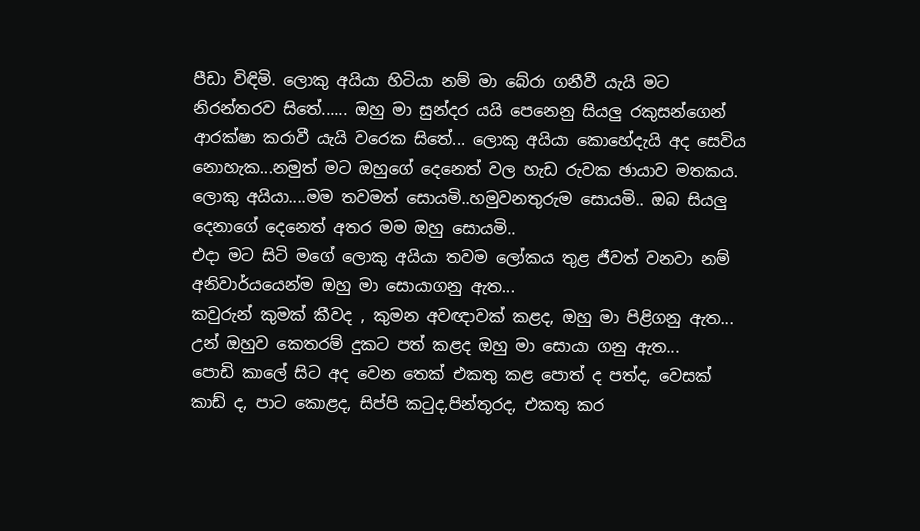පීඩා විඳිමි. ලොකු අයියා හිටියා නම් මා බේරා ගනීවී යැයි මට නිරන්තරව සිතේ...... ඔහු මා සුන්දර යයි පෙනෙනු සියලු රකුසන්ගෙන් ආරක්ෂා කරාවී යැයි වරෙක සිතේ... ලොකු අයියා කොහේදැයි අද සෙවිය නොහැක...නමුත් මට ඔහුගේ දෙනෙත් වල හැඩ රුවක ඡායාව මතකය.
ලොකු අයියා....මම තවමත් සොයමි..හමුවනතුරුම සොයමි.. ඔබ සියලු දෙනාගේ දෙනෙත් අතර මම ඔහු සොයමි..
එදා මට සිටි මගේ ලොකු අයියා තවම ලෝකය තුළ ජීවත් වනවා නම් අනිවාර්යයෙන්ම ඔහු මා සොයාගනු ඇත...
කවුරුන් කුමක් කීවද , කුමන අවඥාවක් කළද, ඔහු මා පිළිගනු ඇත...
උන් ඔහුව කෙතරම් දුකට පත් කළද ඔහු මා සොයා ගනු ඇත...
පොඩි කාලේ සිට අද වෙන තෙක් එකතු කළ පොත් ද පත්ද, වෙසක් කාඩ් ද, පාට කොළද, සිප්පි කටුද,පින්තූරද, එකතු කර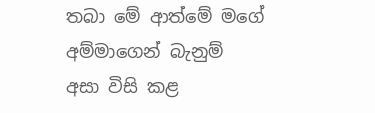තබා මේ ආත්මේ මගේ අම්මාගෙන් බැනුම් අසා විසි කළ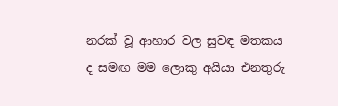නරක් වූ ආහාර වල සුවඳ මතකය ද සමඟ මම ලොකු අයියා එනතුරු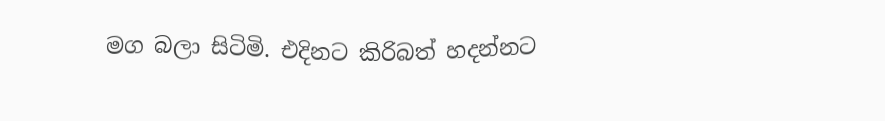මග බලා සිටිමි. එදිනට කිරිබත් හදන්නට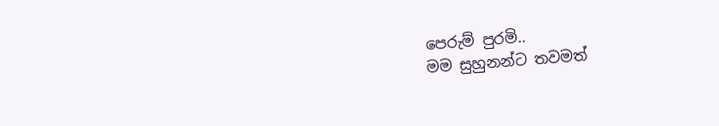පෙරුම් පුරමි..
මම සුහුනන්ට තවමත්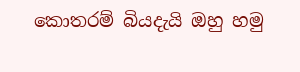කොතරම් බියදැයි ඔහු හමු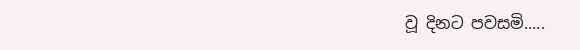වූ දිනට පවසමි.....